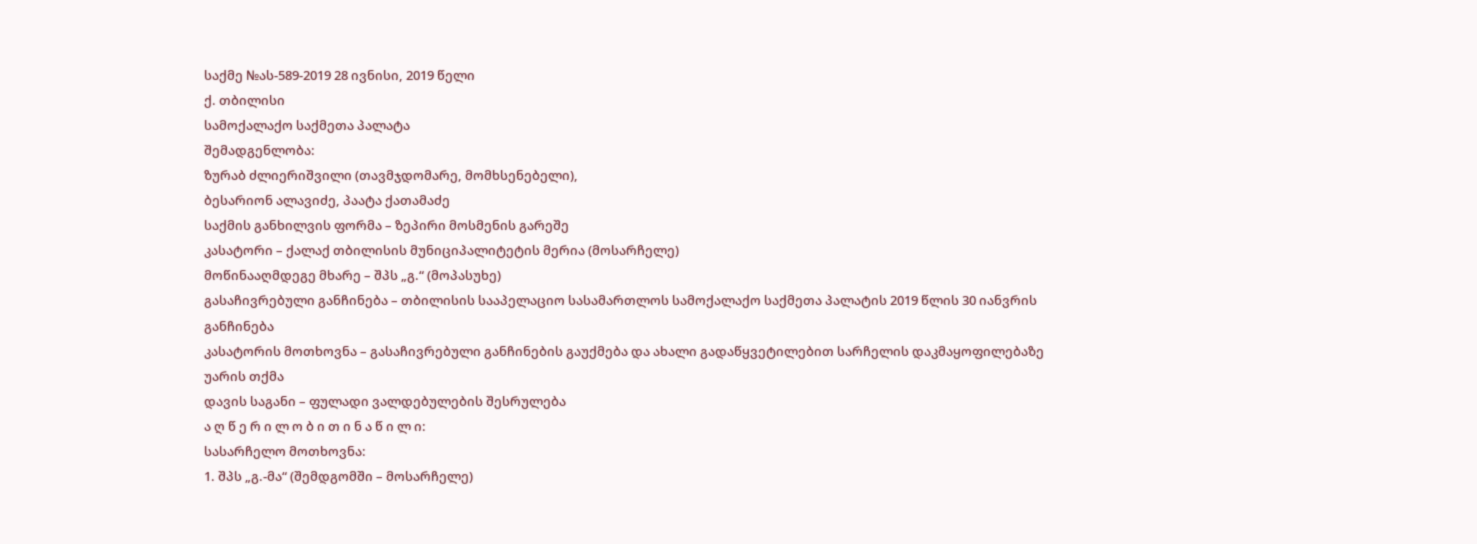საქმე №ას-589-2019 28 ივნისი, 2019 წელი
ქ. თბილისი
სამოქალაქო საქმეთა პალატა
შემადგენლობა:
ზურაბ ძლიერიშვილი (თავმჯდომარე, მომხსენებელი),
ბესარიონ ალავიძე, პაატა ქათამაძე
საქმის განხილვის ფორმა – ზეპირი მოსმენის გარეშე
კასატორი – ქალაქ თბილისის მუნიციპალიტეტის მერია (მოსარჩელე)
მოწინააღმდეგე მხარე – შპს „გ.“ (მოპასუხე)
გასაჩივრებული განჩინება – თბილისის სააპელაციო სასამართლოს სამოქალაქო საქმეთა პალატის 2019 წლის 30 იანვრის განჩინება
კასატორის მოთხოვნა – გასაჩივრებული განჩინების გაუქმება და ახალი გადაწყვეტილებით სარჩელის დაკმაყოფილებაზე უარის თქმა
დავის საგანი – ფულადი ვალდებულების შესრულება
ა ღ წ ე რ ი ლ ო ბ ი თ ი ნ ა წ ი ლ ი:
სასარჩელო მოთხოვნა:
1. შპს „გ.-მა“ (შემდგომში – მოსარჩელე)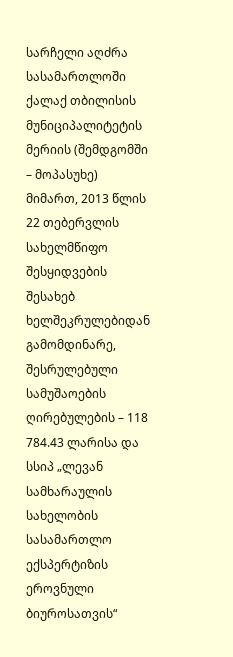სარჩელი აღძრა სასამართლოში ქალაქ თბილისის მუნიციპალიტეტის მერიის (შემდგომში – მოპასუხე) მიმართ, 2013 წლის 22 თებერვლის სახელმწიფო შესყიდვების შესახებ ხელშეკრულებიდან გამომდინარე, შესრულებული სამუშაოების ღირებულების – 118 784.43 ლარისა და სსიპ „ლევან სამხარაულის სახელობის სასამართლო ექსპერტიზის ეროვნული ბიუროსათვის“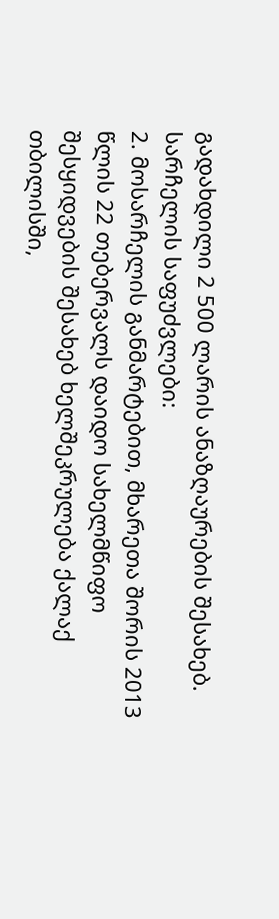გადახდილი 2 500 ლარის ანაზღაურების შესახებ.
სარჩელის საფუძვლები:
2. მოსარჩელის განმარტებით, მხარეთა შორის 2013 წლის 22 თებერვალს დაიდო სახელმწიფო შესყიდვების შესახებ ხელშეკრულება ქალაქ თბილისში,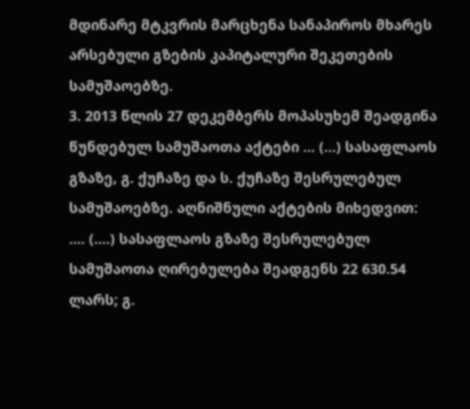მდინარე მტკვრის მარცხენა სანაპიროს მხარეს არსებული გზების კაპიტალური შეკეთების სამუშაოებზე.
3. 2013 წლის 27 დეკემბერს მოპასუხემ შეადგინა წუნდებულ სამუშაოთა აქტები ... (...) სასაფლაოს გზაზე, გ. ქუჩაზე და ს. ქუჩაზე შესრულებულ სამუშაოებზე. აღნიშნული აქტების მიხედვით: .... (....) სასაფლაოს გზაზე შესრულებულ სამუშაოთა ღირებულება შეადგენს 22 630.54 ლარს; გ.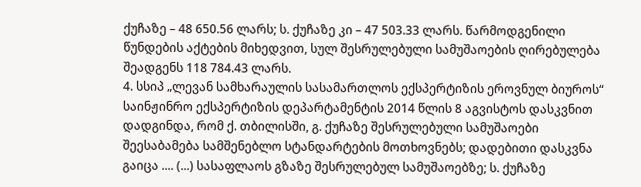ქუჩაზე – 48 650.56 ლარს; ს. ქუჩაზე კი – 47 503.33 ლარს. წარმოდგენილი წუნდების აქტების მიხედვით, სულ შესრულებული სამუშაოების ღირებულება შეადგენს 118 784.43 ლარს.
4. სსიპ „ლევან სამხარაულის სასამართლოს ექსპერტიზის ეროვნულ ბიუროს“ საინჟინრო ექსპერტიზის დეპარტამენტის 2014 წლის 8 აგვისტოს დასკვნით დადგინდა, რომ ქ. თბილისში, გ. ქუჩაზე შესრულებული სამუშაოები შეესაბამება სამშენებლო სტანდარტების მოთხოვნებს; დადებითი დასკვნა გაიცა .... (...) სასაფლაოს გზაზე შესრულებულ სამუშაოებზე; ს. ქუჩაზე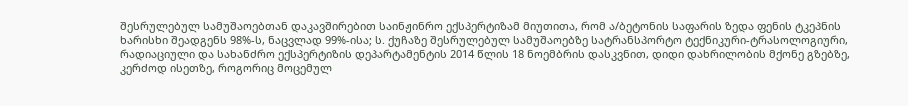შესრულებულ სამუშაოებთან დაკავშირებით საინჟინრო ექსპერტიზამ მიუთითა, რომ ა/ბეტონის საფარის ზედა ფენის ტკეპნის ხარისხი შეადგენს 98%-ს, ნაცვლად 99%-ისა; ს. ქუჩაზე შესრულებულ სამუშაოებზე სატრანსპორტო ტექნიკური-ტრასოლოგიური, რადიაციული და სახანძრო ექსპერტიზის დეპარტამენტის 2014 წლის 18 ნოემბრის დასკვნით, დიდი დახრილობის მქონე გზებზე, კერძოდ ისეთზე, როგორიც მოცემულ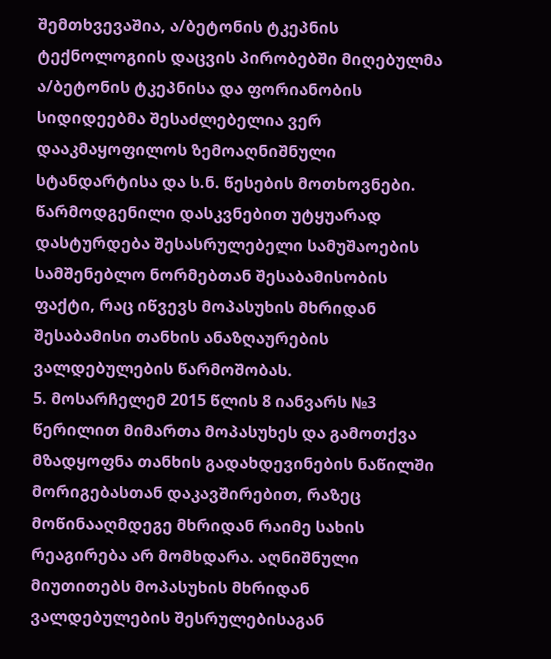შემთხვევაშია, ა/ბეტონის ტკეპნის ტექნოლოგიის დაცვის პირობებში მიღებულმა ა/ბეტონის ტკეპნისა და ფორიანობის სიდიდეებმა შესაძლებელია ვერ დააკმაყოფილოს ზემოაღნიშნული სტანდარტისა და ს.ნ. წესების მოთხოვნები. წარმოდგენილი დასკვნებით უტყუარად დასტურდება შესასრულებელი სამუშაოების სამშენებლო ნორმებთან შესაბამისობის ფაქტი, რაც იწვევს მოპასუხის მხრიდან შესაბამისი თანხის ანაზღაურების ვალდებულების წარმოშობას.
5. მოსარჩელემ 2015 წლის 8 იანვარს №3 წერილით მიმართა მოპასუხეს და გამოთქვა მზადყოფნა თანხის გადახდევინების ნაწილში მორიგებასთან დაკავშირებით, რაზეც მოწინააღმდეგე მხრიდან რაიმე სახის რეაგირება არ მომხდარა. აღნიშნული მიუთითებს მოპასუხის მხრიდან ვალდებულების შესრულებისაგან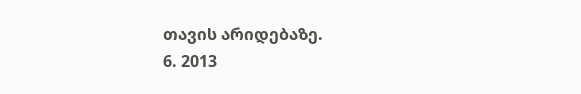თავის არიდებაზე.
6. 2013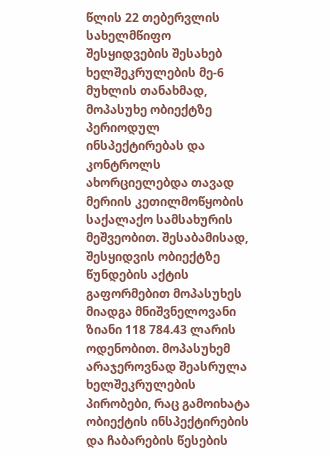წლის 22 თებერვლის სახელმწიფო შესყიდვების შესახებ ხელშეკრულების მე-6 მუხლის თანახმად, მოპასუხე ობიექტზე პერიოდულ ინსპექტირებას და კონტროლს ახორციელებდა თავად მერიის კეთილმოწყობის საქალაქო სამსახურის მეშვეობით. შესაბამისად, შესყიდვის ობიექტზე წუნდების აქტის გაფორმებით მოპასუხეს მიადგა მნიშვნელოვანი ზიანი 118 784.43 ლარის ოდენობით. მოპასუხემ არაჯეროვნად შეასრულა ხელშეკრულების პირობები, რაც გამოიხატა ობიექტის ინსპექტირების და ჩაბარების წესების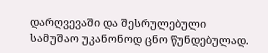დარღვევაში და შესრულებული სამუშაო უკანონოდ ცნო წუნდებულად.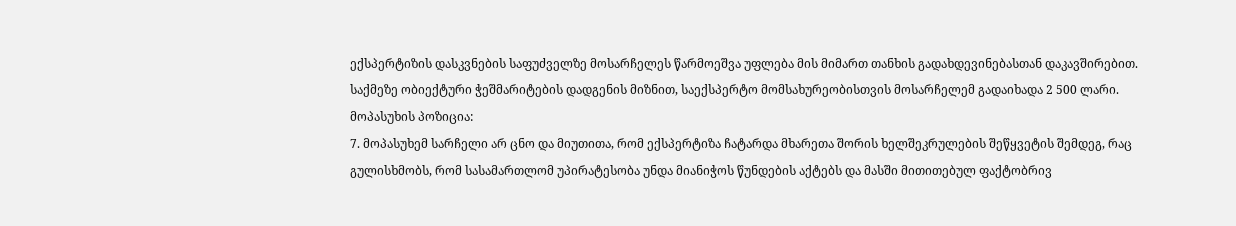ექსპერტიზის დასკვნების საფუძველზე მოსარჩელეს წარმოეშვა უფლება მის მიმართ თანხის გადახდევინებასთან დაკავშირებით. საქმეზე ობიექტური ჭეშმარიტების დადგენის მიზნით, საექსპერტო მომსახურეობისთვის მოსარჩელემ გადაიხადა 2 500 ლარი.
მოპასუხის პოზიცია:
7. მოპასუხემ სარჩელი არ ცნო და მიუთითა, რომ ექსპერტიზა ჩატარდა მხარეთა შორის ხელშეკრულების შეწყვეტის შემდეგ, რაც გულისხმობს, რომ სასამართლომ უპირატესობა უნდა მიანიჭოს წუნდების აქტებს და მასში მითითებულ ფაქტობრივ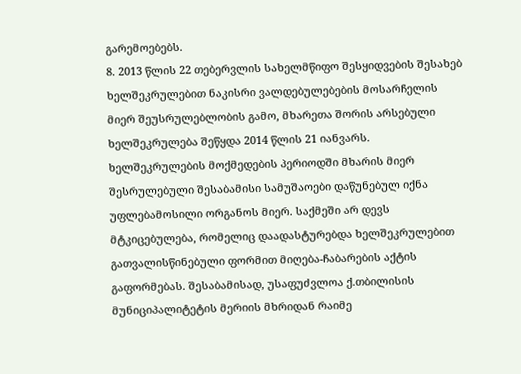გარემოებებს.
8. 2013 წლის 22 თებერვლის სახელმწიფო შესყიდვების შესახებ ხელშეკრულებით ნაკისრი ვალდებულებების მოსარჩელის მიერ შეუსრულებლობის გამო, მხარეთა შორის არსებული ხელშეკრულება შეწყდა 2014 წლის 21 იანვარს. ხელშეკრულების მოქმედების პერიოდში მხარის მიერ შესრულებული შესაბამისი სამუშაოები დაწუნებულ იქნა უფლებამოსილი ორგანოს მიერ. საქმეში არ დევს მტკიცებულება, რომელიც დაადასტურებდა ხელშეკრულებით გათვალისწინებული ფორმით მიღება-ჩაბარების აქტის გაფორმებას. შესაბამისად, უსაფუძვლოა ქ.თბილისის მუნიციპალიტეტის მერიის მხრიდან რაიმე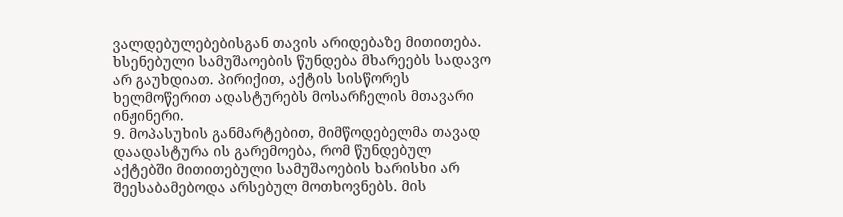ვალდებულებებისგან თავის არიდებაზე მითითება. ხსენებული სამუშაოების წუნდება მხარეებს სადავო არ გაუხდიათ. პირიქით, აქტის სისწორეს ხელმოწერით ადასტურებს მოსარჩელის მთავარი ინჟინერი.
9. მოპასუხის განმარტებით, მიმწოდებელმა თავად დაადასტურა ის გარემოება, რომ წუნდებულ აქტებში მითითებული სამუშაოების ხარისხი არ შეესაბამებოდა არსებულ მოთხოვნებს. მის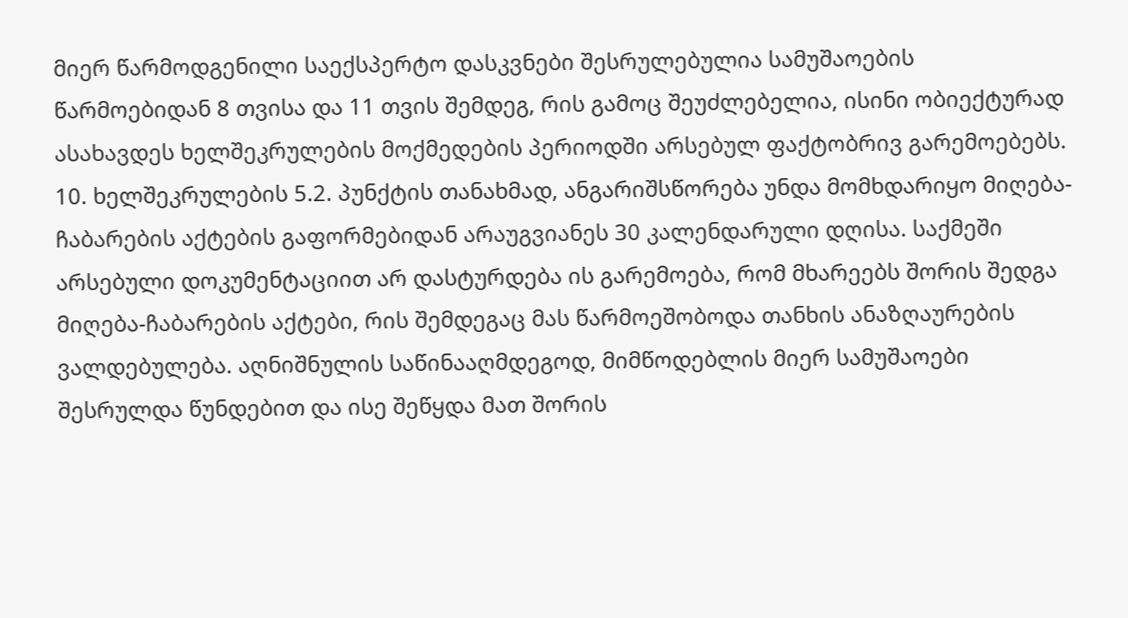მიერ წარმოდგენილი საექსპერტო დასკვნები შესრულებულია სამუშაოების წარმოებიდან 8 თვისა და 11 თვის შემდეგ, რის გამოც შეუძლებელია, ისინი ობიექტურად ასახავდეს ხელშეკრულების მოქმედების პერიოდში არსებულ ფაქტობრივ გარემოებებს.
10. ხელშეკრულების 5.2. პუნქტის თანახმად, ანგარიშსწორება უნდა მომხდარიყო მიღება-ჩაბარების აქტების გაფორმებიდან არაუგვიანეს 30 კალენდარული დღისა. საქმეში არსებული დოკუმენტაციით არ დასტურდება ის გარემოება, რომ მხარეებს შორის შედგა მიღება-ჩაბარების აქტები, რის შემდეგაც მას წარმოეშობოდა თანხის ანაზღაურების ვალდებულება. აღნიშნულის საწინააღმდეგოდ, მიმწოდებლის მიერ სამუშაოები შესრულდა წუნდებით და ისე შეწყდა მათ შორის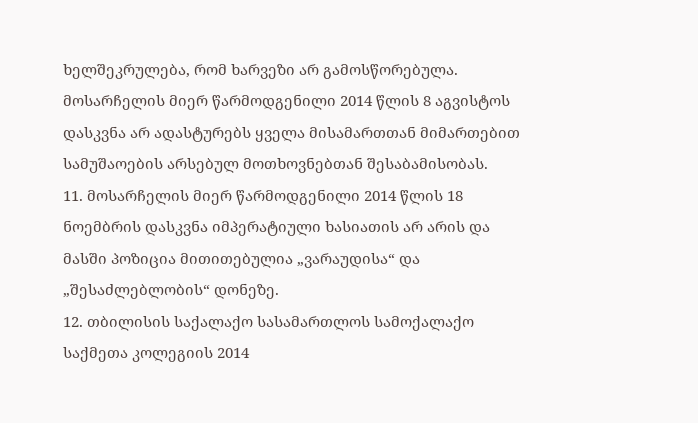ხელშეკრულება, რომ ხარვეზი არ გამოსწორებულა. მოსარჩელის მიერ წარმოდგენილი 2014 წლის 8 აგვისტოს დასკვნა არ ადასტურებს ყველა მისამართთან მიმართებით სამუშაოების არსებულ მოთხოვნებთან შესაბამისობას.
11. მოსარჩელის მიერ წარმოდგენილი 2014 წლის 18 ნოემბრის დასკვნა იმპერატიული ხასიათის არ არის და მასში პოზიცია მითითებულია „ვარაუდისა“ და „შესაძლებლობის“ დონეზე.
12. თბილისის საქალაქო სასამართლოს სამოქალაქო საქმეთა კოლეგიის 2014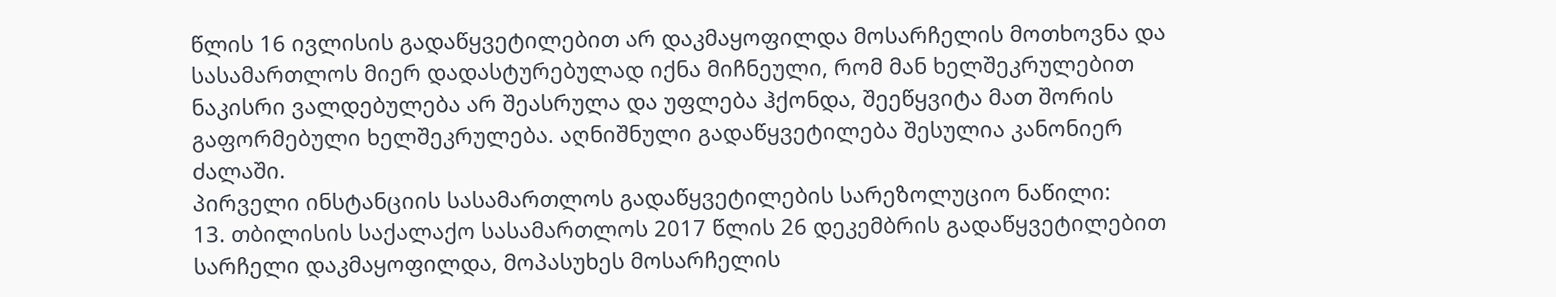წლის 16 ივლისის გადაწყვეტილებით არ დაკმაყოფილდა მოსარჩელის მოთხოვნა და სასამართლოს მიერ დადასტურებულად იქნა მიჩნეული, რომ მან ხელშეკრულებით ნაკისრი ვალდებულება არ შეასრულა და უფლება ჰქონდა, შეეწყვიტა მათ შორის გაფორმებული ხელშეკრულება. აღნიშნული გადაწყვეტილება შესულია კანონიერ ძალაში.
პირველი ინსტანციის სასამართლოს გადაწყვეტილების სარეზოლუციო ნაწილი:
13. თბილისის საქალაქო სასამართლოს 2017 წლის 26 დეკემბრის გადაწყვეტილებით სარჩელი დაკმაყოფილდა, მოპასუხეს მოსარჩელის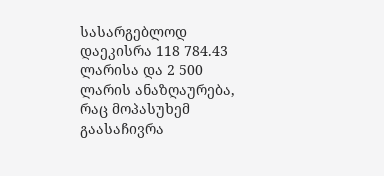სასარგებლოდ დაეკისრა 118 784.43 ლარისა და 2 500 ლარის ანაზღაურება, რაც მოპასუხემ გაასაჩივრა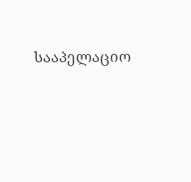სააპელაციო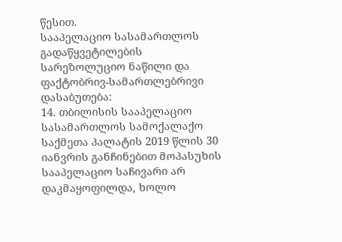წესით.
სააპელაციო სასამართლოს გადაწყვეტილების სარეზოლუციო ნაწილი და ფაქტობრივ-სამართლებრივი დასაბუთება:
14. თბილისის სააპელაციო სასამართლოს სამოქალაქო საქმეთა პალატის 2019 წლის 30 იანვრის განჩინებით მოპასუხის სააპელაციო საჩივარი არ დაკმაყოფილდა, ხოლო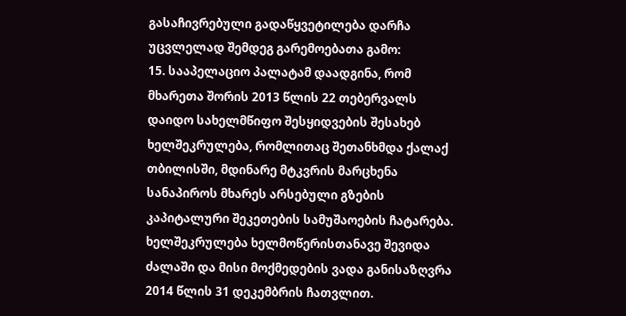გასაჩივრებული გადაწყვეტილება დარჩა უცვლელად შემდეგ გარემოებათა გამო:
15. სააპელაციო პალატამ დაადგინა, რომ მხარეთა შორის 2013 წლის 22 თებერვალს დაიდო სახელმწიფო შესყიდვების შესახებ ხელშეკრულება, რომლითაც შეთანხმდა ქალაქ თბილისში, მდინარე მტკვრის მარცხენა სანაპიროს მხარეს არსებული გზების კაპიტალური შეკეთების სამუშაოების ჩატარება. ხელშეკრულება ხელმოწერისთანავე შევიდა ძალაში და მისი მოქმედების ვადა განისაზღვრა 2014 წლის 31 დეკემბრის ჩათვლით.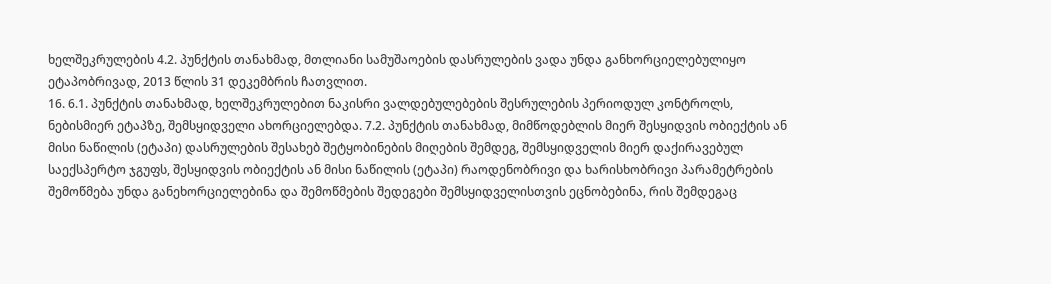ხელშეკრულების 4.2. პუნქტის თანახმად, მთლიანი სამუშაოების დასრულების ვადა უნდა განხორციელებულიყო ეტაპობრივად, 2013 წლის 31 დეკემბრის ჩათვლით.
16. 6.1. პუნქტის თანახმად, ხელშეკრულებით ნაკისრი ვალდებულებების შესრულების პერიოდულ კონტროლს, ნებისმიერ ეტაპზე, შემსყიდველი ახორციელებდა. 7.2. პუნქტის თანახმად, მიმწოდებლის მიერ შესყიდვის ობიექტის ან მისი ნაწილის (ეტაპი) დასრულების შესახებ შეტყობინების მიღების შემდეგ, შემსყიდველის მიერ დაქირავებულ საექსპერტო ჯგუფს, შესყიდვის ობიექტის ან მისი ნაწილის (ეტაპი) რაოდენობრივი და ხარისხობრივი პარამეტრების შემოწმება უნდა განეხორციელებინა და შემოწმების შედეგები შემსყიდველისთვის ეცნობებინა, რის შემდეგაც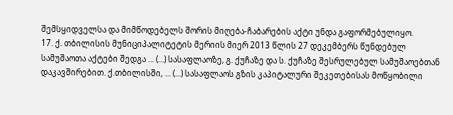შემსყიდველსა და მიმწოდებელს შორის მიღება-ჩაბარების აქტი უნდა გაფორმებულიყო.
17. ქ. თბილისის მუნიციპალიტეტის მერიის მიერ 2013 წლის 27 დეკემბერს წუნდებულ სამუშაოთა აქტები შედგა ... (...) სასაფლაოზე, გ. ქუჩაზე და ს. ქუჩაზე შესრულებულ სამუშაოებთან დაკავშირებით. ქ.თბილისში, ... (...) სასაფლაოს გზის კაპიტალური შეკეთებისას მოწყობილი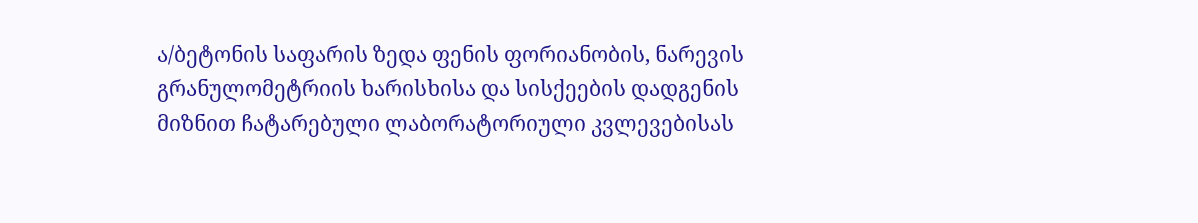ა/ბეტონის საფარის ზედა ფენის ფორიანობის, ნარევის გრანულომეტრიის ხარისხისა და სისქეების დადგენის მიზნით ჩატარებული ლაბორატორიული კვლევებისას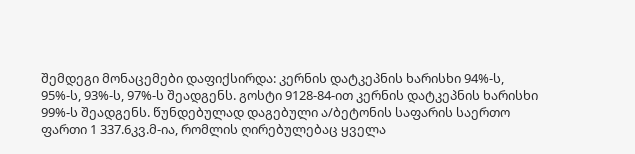შემდეგი მონაცემები დაფიქსირდა: კერნის დატკეპნის ხარისხი 94%-ს, 95%-ს, 93%-ს, 97%-ს შეადგენს. გოსტი 9128-84-ით კერნის დატკეპნის ხარისხი 99%-ს შეადგენს. წუნდებულად დაგებული ა/ბეტონის საფარის საერთო ფართი 1 337.6კვ.მ-ია, რომლის ღირებულებაც ყველა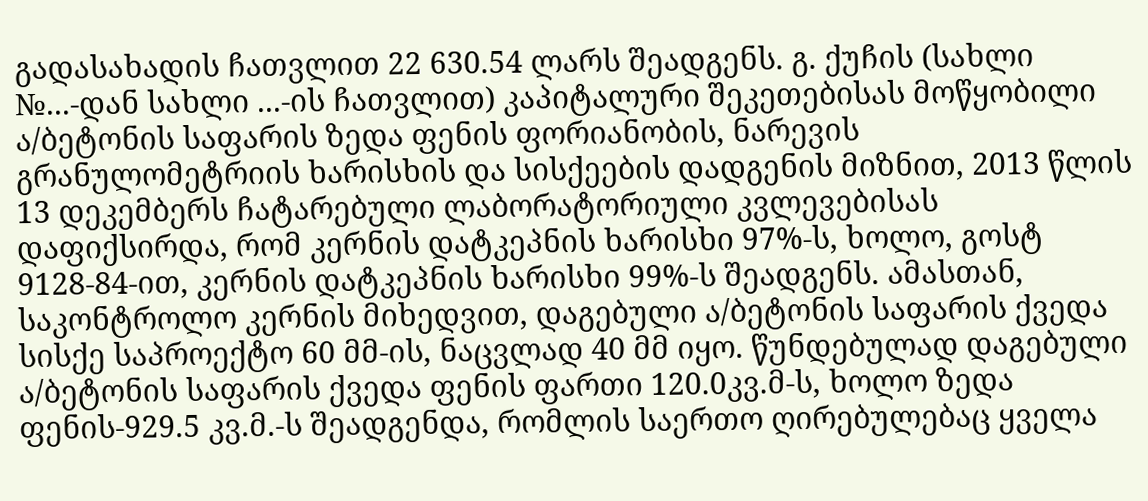გადასახადის ჩათვლით 22 630.54 ლარს შეადგენს. გ. ქუჩის (სახლი №...-დან სახლი ...-ის ჩათვლით) კაპიტალური შეკეთებისას მოწყობილი ა/ბეტონის საფარის ზედა ფენის ფორიანობის, ნარევის გრანულომეტრიის ხარისხის და სისქეების დადგენის მიზნით, 2013 წლის 13 დეკემბერს ჩატარებული ლაბორატორიული კვლევებისას დაფიქსირდა, რომ კერნის დატკეპნის ხარისხი 97%-ს, ხოლო, გოსტ 9128-84-ით, კერნის დატკეპნის ხარისხი 99%-ს შეადგენს. ამასთან, საკონტროლო კერნის მიხედვით, დაგებული ა/ბეტონის საფარის ქვედა სისქე საპროექტო 60 მმ-ის, ნაცვლად 40 მმ იყო. წუნდებულად დაგებული ა/ბეტონის საფარის ქვედა ფენის ფართი 120.0კვ.მ-ს, ხოლო ზედა ფენის-929.5 კვ.მ.-ს შეადგენდა, რომლის საერთო ღირებულებაც ყველა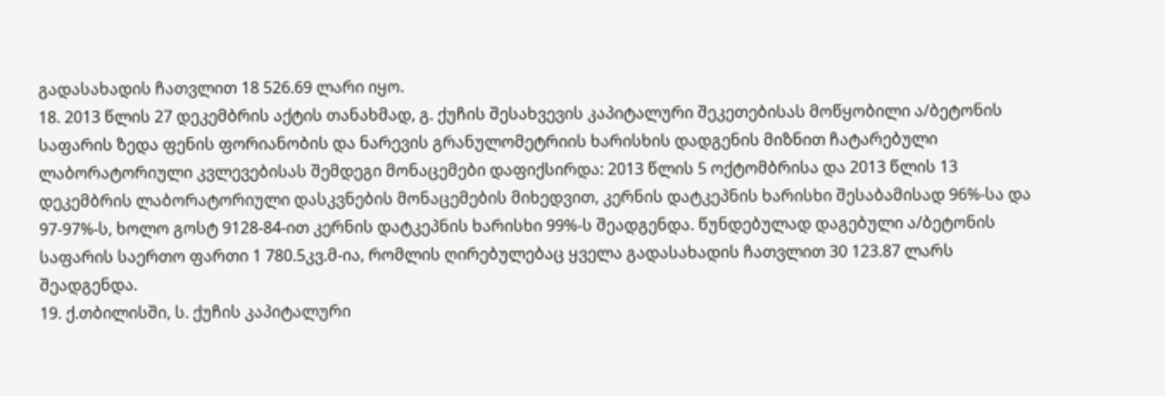გადასახადის ჩათვლით 18 526.69 ლარი იყო.
18. 2013 წლის 27 დეკემბრის აქტის თანახმად, გ. ქუჩის შესახვევის კაპიტალური შეკეთებისას მოწყობილი ა/ბეტონის საფარის ზედა ფენის ფორიანობის და ნარევის გრანულომეტრიის ხარისხის დადგენის მიზნით ჩატარებული ლაბორატორიული კვლევებისას შემდეგი მონაცემები დაფიქსირდა: 2013 წლის 5 ოქტომბრისა და 2013 წლის 13 დეკემბრის ლაბორატორიული დასკვნების მონაცემების მიხედვით, კერნის დატკეპნის ხარისხი შესაბამისად 96%-სა და 97-97%-ს, ხოლო გოსტ 9128-84-ით კერნის დატკეპნის ხარისხი 99%-ს შეადგენდა. წუნდებულად დაგებული ა/ბეტონის საფარის საერთო ფართი 1 780.5კვ.მ-ია, რომლის ღირებულებაც ყველა გადასახადის ჩათვლით 30 123.87 ლარს შეადგენდა.
19. ქ.თბილისში, ს. ქუჩის კაპიტალური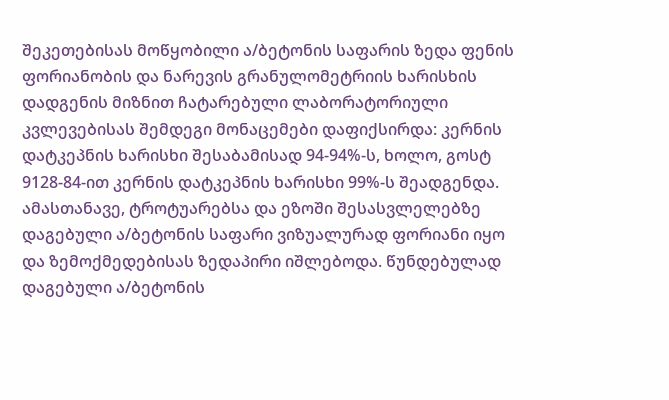შეკეთებისას მოწყობილი ა/ბეტონის საფარის ზედა ფენის ფორიანობის და ნარევის გრანულომეტრიის ხარისხის დადგენის მიზნით ჩატარებული ლაბორატორიული კვლევებისას შემდეგი მონაცემები დაფიქსირდა: კერნის დატკეპნის ხარისხი შესაბამისად 94-94%-ს, ხოლო, გოსტ 9128-84-ით კერნის დატკეპნის ხარისხი 99%-ს შეადგენდა. ამასთანავე, ტროტუარებსა და ეზოში შესასვლელებზე დაგებული ა/ბეტონის საფარი ვიზუალურად ფორიანი იყო და ზემოქმედებისას ზედაპირი იშლებოდა. წუნდებულად დაგებული ა/ბეტონის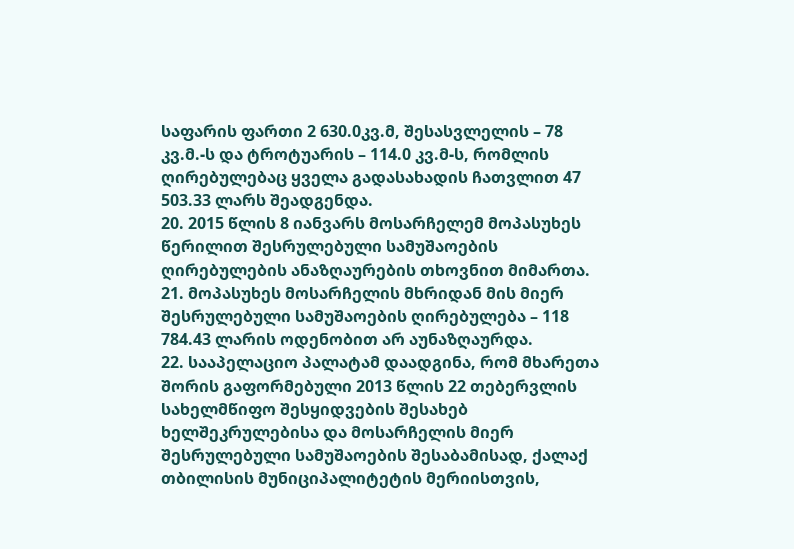საფარის ფართი 2 630.0კვ.მ, შესასვლელის – 78 კვ.მ.-ს და ტროტუარის – 114.0 კვ.მ-ს, რომლის ღირებულებაც ყველა გადასახადის ჩათვლით 47 503.33 ლარს შეადგენდა.
20. 2015 წლის 8 იანვარს მოსარჩელემ მოპასუხეს წერილით შესრულებული სამუშაოების ღირებულების ანაზღაურების თხოვნით მიმართა.
21. მოპასუხეს მოსარჩელის მხრიდან მის მიერ შესრულებული სამუშაოების ღირებულება – 118 784.43 ლარის ოდენობით არ აუნაზღაურდა.
22. სააპელაციო პალატამ დაადგინა, რომ მხარეთა შორის გაფორმებული 2013 წლის 22 თებერვლის სახელმწიფო შესყიდვების შესახებ ხელშეკრულებისა და მოსარჩელის მიერ შესრულებული სამუშაოების შესაბამისად, ქალაქ თბილისის მუნიციპალიტეტის მერიისთვის,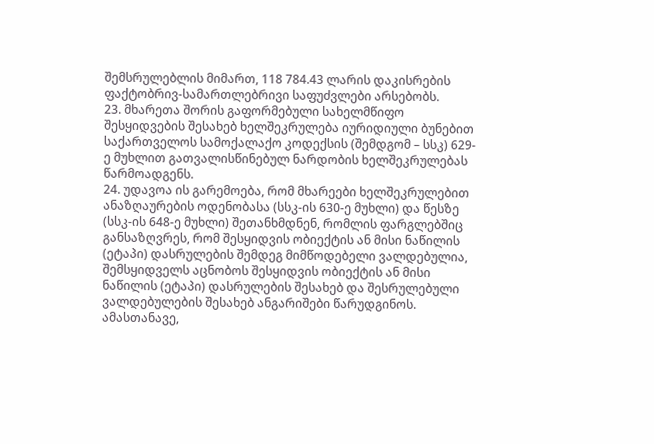შემსრულებლის მიმართ, 118 784.43 ლარის დაკისრების ფაქტობრივ-სამართლებრივი საფუძვლები არსებობს.
23. მხარეთა შორის გაფორმებული სახელმწიფო შესყიდვების შესახებ ხელშეკრულება იურიდიული ბუნებით საქართველოს სამოქალაქო კოდექსის (შემდგომ – სსკ) 629-ე მუხლით გათვალისწინებულ ნარდობის ხელშეკრულებას წარმოადგენს.
24. უდავოა ის გარემოება, რომ მხარეები ხელშეკრულებით ანაზღაურების ოდენობასა (სსკ-ის 630-ე მუხლი) და წესზე (სსკ-ის 648-ე მუხლი) შეთანხმდნენ, რომლის ფარგლებშიც განსაზღვრეს, რომ შესყიდვის ობიექტის ან მისი ნაწილის (ეტაპი) დასრულების შემდეგ მიმწოდებელი ვალდებულია, შემსყიდველს აცნობოს შესყიდვის ობიექტის ან მისი ნაწილის (ეტაპი) დასრულების შესახებ და შესრულებული ვალდებულების შესახებ ანგარიშები წარუდგინოს. ამასთანავე,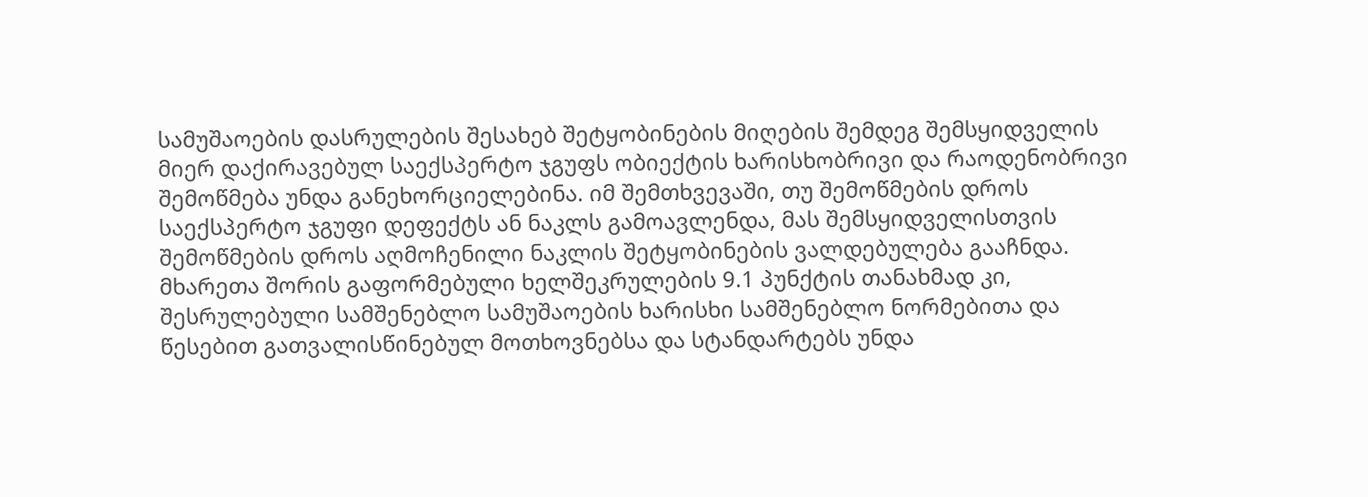სამუშაოების დასრულების შესახებ შეტყობინების მიღების შემდეგ შემსყიდველის მიერ დაქირავებულ საექსპერტო ჯგუფს ობიექტის ხარისხობრივი და რაოდენობრივი შემოწმება უნდა განეხორციელებინა. იმ შემთხვევაში, თუ შემოწმების დროს საექსპერტო ჯგუფი დეფექტს ან ნაკლს გამოავლენდა, მას შემსყიდველისთვის შემოწმების დროს აღმოჩენილი ნაკლის შეტყობინების ვალდებულება გააჩნდა. მხარეთა შორის გაფორმებული ხელშეკრულების 9.1 პუნქტის თანახმად კი, შესრულებული სამშენებლო სამუშაოების ხარისხი სამშენებლო ნორმებითა და წესებით გათვალისწინებულ მოთხოვნებსა და სტანდარტებს უნდა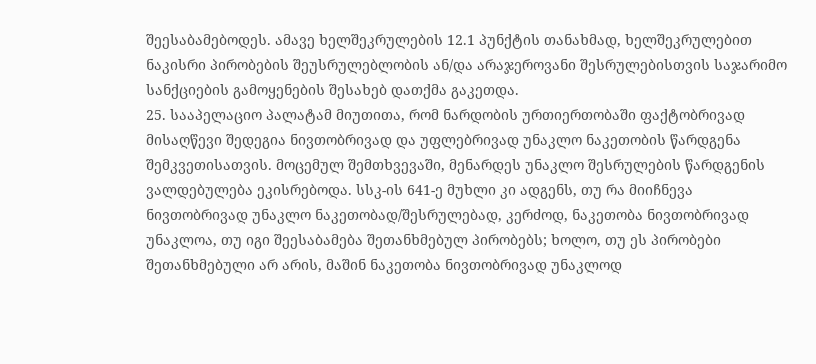შეესაბამებოდეს. ამავე ხელშეკრულების 12.1 პუნქტის თანახმად, ხელშეკრულებით ნაკისრი პირობების შეუსრულებლობის ან/და არაჯეროვანი შესრულებისთვის საჯარიმო სანქციების გამოყენების შესახებ დათქმა გაკეთდა.
25. სააპელაციო პალატამ მიუთითა, რომ ნარდობის ურთიერთობაში ფაქტობრივად მისაღწევი შედეგია ნივთობრივად და უფლებრივად უნაკლო ნაკეთობის წარდგენა შემკვეთისათვის. მოცემულ შემთხვევაში, მენარდეს უნაკლო შესრულების წარდგენის ვალდებულება ეკისრებოდა. სსკ-ის 641-ე მუხლი კი ადგენს, თუ რა მიიჩნევა ნივთობრივად უნაკლო ნაკეთობად/შესრულებად, კერძოდ, ნაკეთობა ნივთობრივად უნაკლოა, თუ იგი შეესაბამება შეთანხმებულ პირობებს; ხოლო, თუ ეს პირობები შეთანხმებული არ არის, მაშინ ნაკეთობა ნივთობრივად უნაკლოდ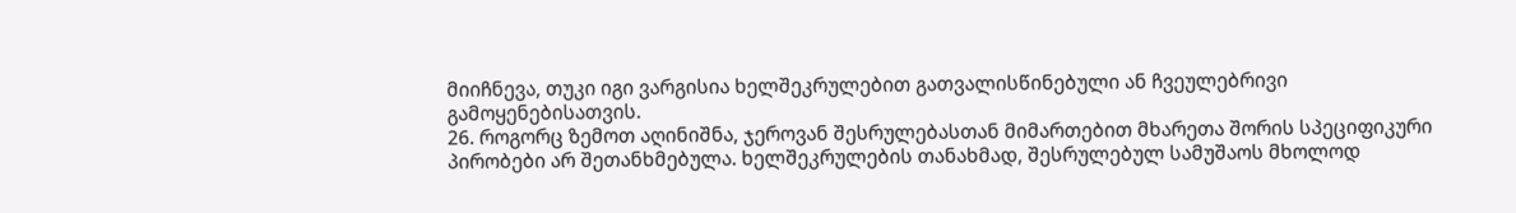მიიჩნევა, თუკი იგი ვარგისია ხელშეკრულებით გათვალისწინებული ან ჩვეულებრივი გამოყენებისათვის.
26. როგორც ზემოთ აღინიშნა, ჯეროვან შესრულებასთან მიმართებით მხარეთა შორის სპეციფიკური პირობები არ შეთანხმებულა. ხელშეკრულების თანახმად, შესრულებულ სამუშაოს მხოლოდ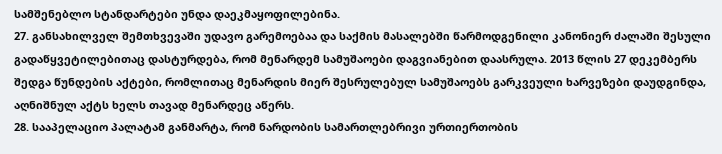სამშენებლო სტანდარტები უნდა დაეკმაყოფილებინა.
27. განსახილველ შემთხვევაში უდავო გარემოებაა და საქმის მასალებში წარმოდგენილი კანონიერ ძალაში შესული გადაწყვეტილებითაც დასტურდება, რომ მენარდემ სამუშაოები დაგვიანებით დაასრულა. 2013 წლის 27 დეკემბერს შედგა წუნდების აქტები, რომლითაც მენარდის მიერ შესრულებულ სამუშაოებს გარკვეული ხარვეზები დაუდგინდა, აღნიშნულ აქტს ხელს თავად მენარდეც აწერს.
28. სააპელაციო პალატამ განმარტა, რომ ნარდობის სამართლებრივი ურთიერთობის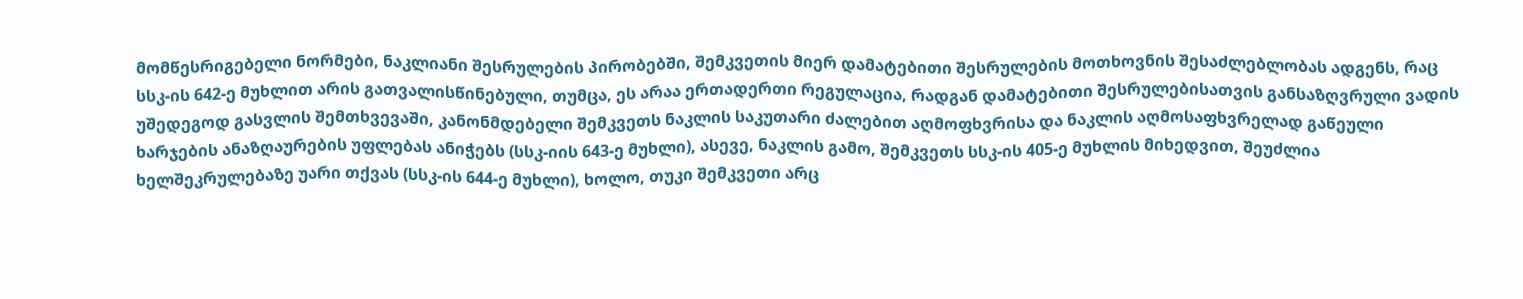მომწესრიგებელი ნორმები, ნაკლიანი შესრულების პირობებში, შემკვეთის მიერ დამატებითი შესრულების მოთხოვნის შესაძლებლობას ადგენს, რაც სსკ-ის 642-ე მუხლით არის გათვალისწინებული, თუმცა, ეს არაა ერთადერთი რეგულაცია, რადგან დამატებითი შესრულებისათვის განსაზღვრული ვადის უშედეგოდ გასვლის შემთხვევაში, კანონმდებელი შემკვეთს ნაკლის საკუთარი ძალებით აღმოფხვრისა და ნაკლის აღმოსაფხვრელად გაწეული ხარჯების ანაზღაურების უფლებას ანიჭებს (სსკ-იის 643-ე მუხლი), ასევე, ნაკლის გამო, შემკვეთს სსკ-ის 405-ე მუხლის მიხედვით, შეუძლია ხელშეკრულებაზე უარი თქვას (სსკ-ის 644-ე მუხლი), ხოლო, თუკი შემკვეთი არც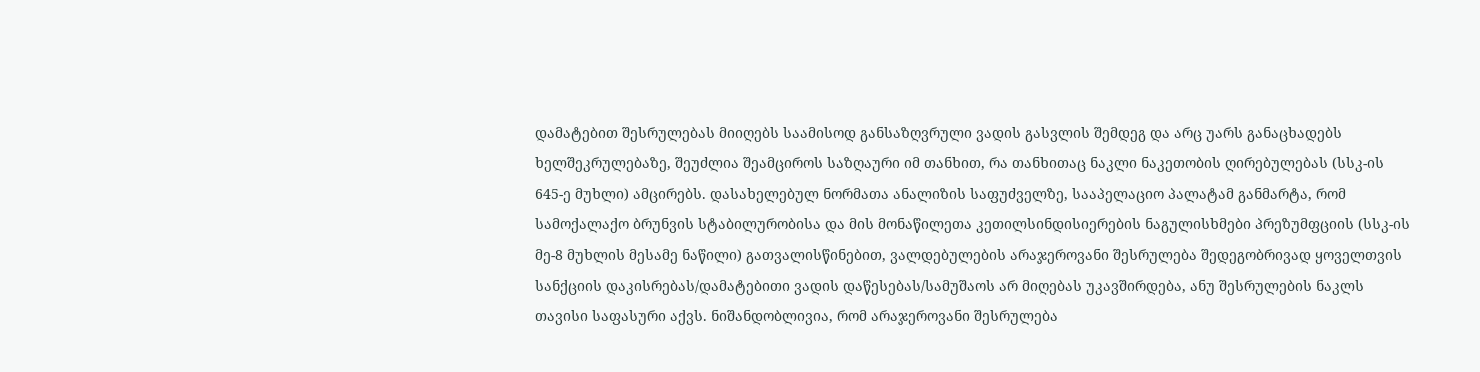დამატებით შესრულებას მიიღებს საამისოდ განსაზღვრული ვადის გასვლის შემდეგ და არც უარს განაცხადებს ხელშეკრულებაზე, შეუძლია შეამციროს საზღაური იმ თანხით, რა თანხითაც ნაკლი ნაკეთობის ღირებულებას (სსკ-ის 645-ე მუხლი) ამცირებს. დასახელებულ ნორმათა ანალიზის საფუძველზე, სააპელაციო პალატამ განმარტა, რომ სამოქალაქო ბრუნვის სტაბილურობისა და მის მონაწილეთა კეთილსინდისიერების ნაგულისხმები პრეზუმფციის (სსკ-ის მე-8 მუხლის მესამე ნაწილი) გათვალისწინებით, ვალდებულების არაჯეროვანი შესრულება შედეგობრივად ყოველთვის სანქციის დაკისრებას/დამატებითი ვადის დაწესებას/სამუშაოს არ მიღებას უკავშირდება, ანუ შესრულების ნაკლს თავისი საფასური აქვს. ნიშანდობლივია, რომ არაჯეროვანი შესრულება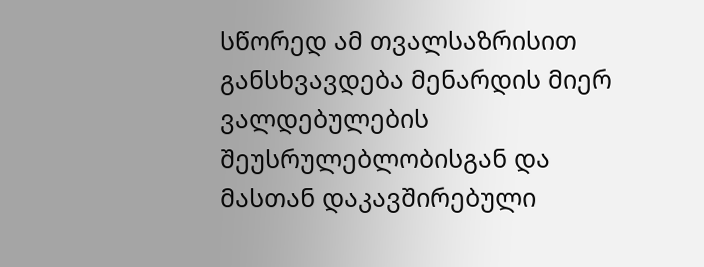სწორედ ამ თვალსაზრისით განსხვავდება მენარდის მიერ ვალდებულების შეუსრულებლობისგან და მასთან დაკავშირებული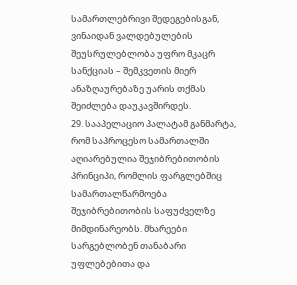სამართლებრივი შედეგებისგან, ვინაიდან ვალდებულების შეუსრულებლობა უფრო მკაცრ სანქციას – შემკვეთის მიერ ანაზღაურებაზე უარის თქმას შეიძლება დაუკავშირდეს.
29. სააპელაციო პალატამ განმარტა, რომ საპროცესო სამართალში აღიარებულია შეჯიბრებითობის პრინციპი, რომლის ფარგლებშიც სამართალწარმოება შეჯიბრებითობის საფუძველზე მიმდინარეობს. მხარეები სარგებლობენ თანაბარი უფლებებითა და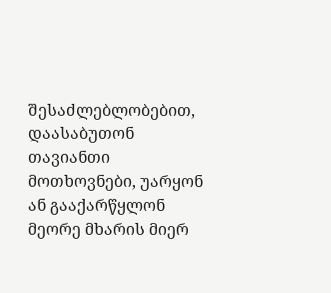შესაძლებლობებით, დაასაბუთონ თავიანთი მოთხოვნები, უარყონ ან გააქარწყლონ მეორე მხარის მიერ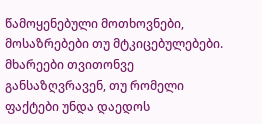წამოყენებული მოთხოვნები, მოსაზრებები თუ მტკიცებულებები. მხარეები თვითონვე განსაზღვრავენ, თუ რომელი ფაქტები უნდა დაედოს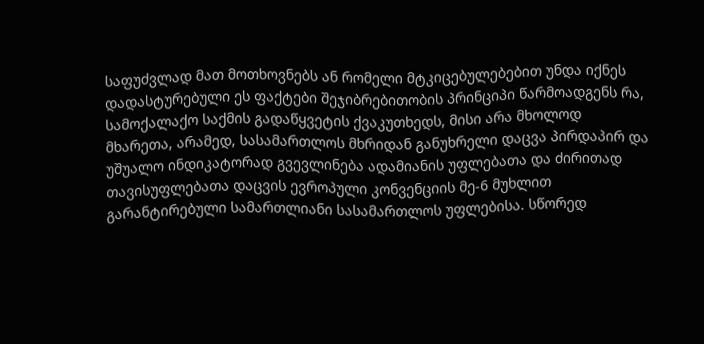საფუძვლად მათ მოთხოვნებს ან რომელი მტკიცებულებებით უნდა იქნეს დადასტურებული ეს ფაქტები შეჯიბრებითობის პრინციპი წარმოადგენს რა, სამოქალაქო საქმის გადაწყვეტის ქვაკუთხედს, მისი არა მხოლოდ მხარეთა, არამედ, სასამართლოს მხრიდან განუხრელი დაცვა პირდაპირ და უშუალო ინდიკატორად გვევლინება ადამიანის უფლებათა და ძირითად თავისუფლებათა დაცვის ევროპული კონვენციის მე-6 მუხლით გარანტირებული სამართლიანი სასამართლოს უფლებისა. სწორედ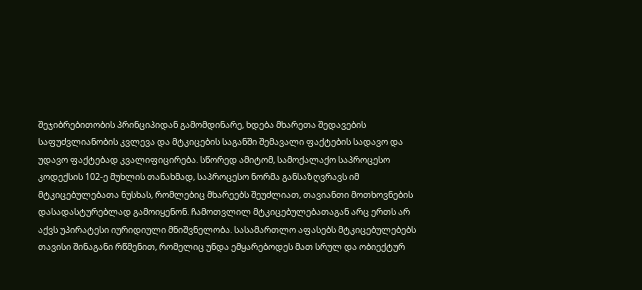შეჯიბრებითობის პრინციპიდან გამომდინარე, ხდება მხარეთა შედავების საფუძვლიანობის კვლევა და მტკიცების საგანში შემავალი ფაქტების სადავო და უდავო ფაქტებად კვალიფიცირება. სწორედ ამიტომ, სამოქალაქო საპროცესო კოდექსის 102-ე მუხლის თანახმად, საპროცესო ნორმა განსაზღვრავს იმ მტკიცებულებათა ნუსხას, რომლებიც მხარეებს შეუძლიათ, თავიანთი მოთხოვნების დასადასტურებლად გამოიყენონ. ჩამოთვლილ მტკიცებულებათაგან არც ერთს არ აქვს უპირატესი იურიდიული მნიშვნელობა. სასამართლო აფასებს მტკიცებულებებს თავისი შინაგანი რწმენით, რომელიც უნდა ემყარებოდეს მათ სრულ და ობიექტურ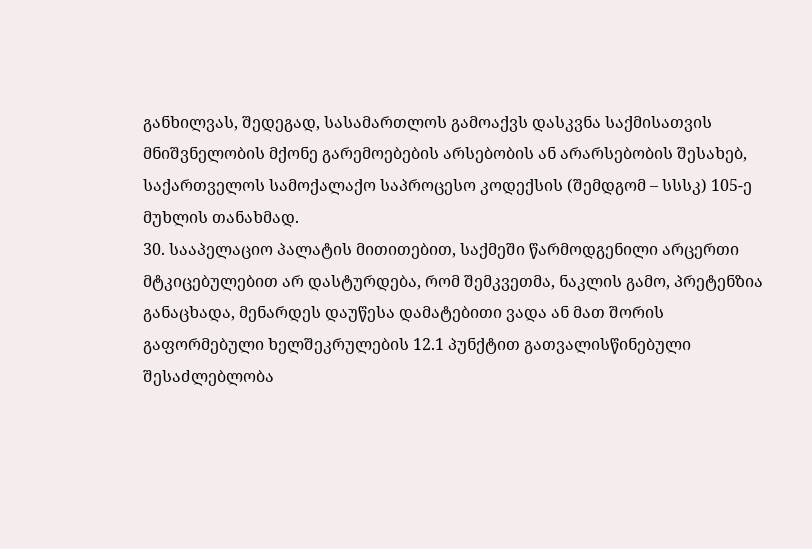განხილვას, შედეგად, სასამართლოს გამოაქვს დასკვნა საქმისათვის მნიშვნელობის მქონე გარემოებების არსებობის ან არარსებობის შესახებ, საქართველოს სამოქალაქო საპროცესო კოდექსის (შემდგომ – სსსკ) 105-ე მუხლის თანახმად.
30. სააპელაციო პალატის მითითებით, საქმეში წარმოდგენილი არცერთი მტკიცებულებით არ დასტურდება, რომ შემკვეთმა, ნაკლის გამო, პრეტენზია განაცხადა, მენარდეს დაუწესა დამატებითი ვადა ან მათ შორის გაფორმებული ხელშეკრულების 12.1 პუნქტით გათვალისწინებული შესაძლებლობა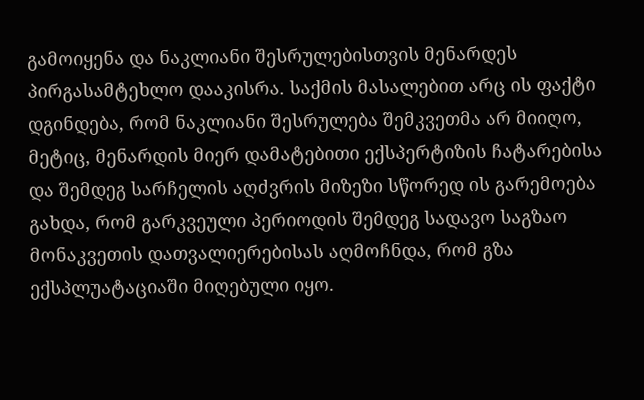გამოიყენა და ნაკლიანი შესრულებისთვის მენარდეს პირგასამტეხლო დააკისრა. საქმის მასალებით არც ის ფაქტი დგინდება, რომ ნაკლიანი შესრულება შემკვეთმა არ მიიღო, მეტიც, მენარდის მიერ დამატებითი ექსპერტიზის ჩატარებისა და შემდეგ სარჩელის აღძვრის მიზეზი სწორედ ის გარემოება გახდა, რომ გარკვეული პერიოდის შემდეგ სადავო საგზაო მონაკვეთის დათვალიერებისას აღმოჩნდა, რომ გზა ექსპლუატაციაში მიღებული იყო.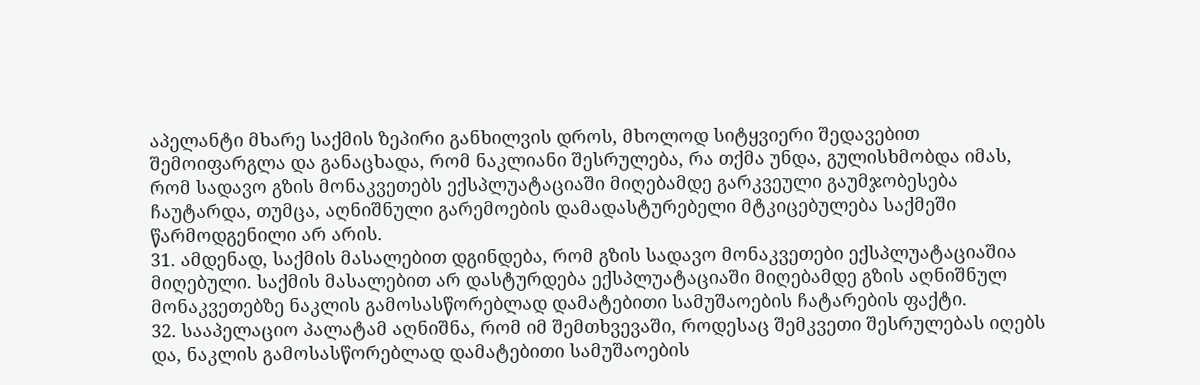აპელანტი მხარე საქმის ზეპირი განხილვის დროს, მხოლოდ სიტყვიერი შედავებით შემოიფარგლა და განაცხადა, რომ ნაკლიანი შესრულება, რა თქმა უნდა, გულისხმობდა იმას, რომ სადავო გზის მონაკვეთებს ექსპლუატაციაში მიღებამდე გარკვეული გაუმჯობესება ჩაუტარდა, თუმცა, აღნიშნული გარემოების დამადასტურებელი მტკიცებულება საქმეში წარმოდგენილი არ არის.
31. ამდენად, საქმის მასალებით დგინდება, რომ გზის სადავო მონაკვეთები ექსპლუატაციაშია მიღებული. საქმის მასალებით არ დასტურდება ექსპლუატაციაში მიღებამდე გზის აღნიშნულ მონაკვეთებზე ნაკლის გამოსასწორებლად დამატებითი სამუშაოების ჩატარების ფაქტი.
32. სააპელაციო პალატამ აღნიშნა, რომ იმ შემთხვევაში, როდესაც შემკვეთი შესრულებას იღებს და, ნაკლის გამოსასწორებლად დამატებითი სამუშაოების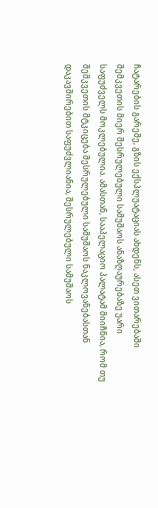ჩატარების გარეშე, გზის ექსპლუატაციას ახდენს, ასეთ ვითარებაში შემკვეთის მიერ შესრულებული სამუშაოს ანაზღაურებაზე უარი საფუძველს მოკლებულია. ამასთან, სააპელაციო პალატამ მიიჩნია, რომ თუ შემკვეთის მტკიცება შესრულებული სამუშაოს ნაკლოვანებასთან დაკავშირებით საფუძვლიანია, შესრულებული სამუშაოს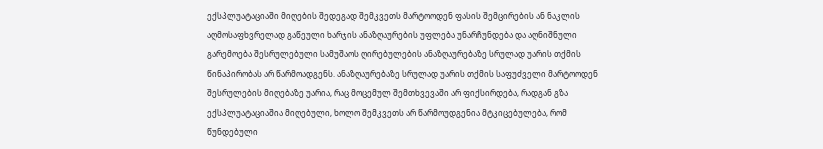ექსპლუატაციაში მიღების შედეგად შემკვეთს მარტოოდენ ფასის შემცირების ან ნაკლის აღმოსაფხვრელად გაწეული ხარჯის ანაზღაურების უფლება უნარჩუნდება და აღნიშნული გარემოება შესრულებული სამუშაოს ღირებულების ანაზღაურებაზე სრულად უარის თქმის წინაპირობას არ წარმოადგენს. ანაზღაურებაზე სრულად უარის თქმის საფუძველი მარტოოდენ შესრულების მიღებაზე უარია, რაც მოცემულ შემთხვევაში არ ფიქსირდება, რადგან გზა ექსპლუატაციაშია მიღებული, ხოლო შემკვეთს არ წარმოუდგენია მტკიცებულება, რომ წუნდებული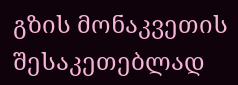გზის მონაკვეთის შესაკეთებლად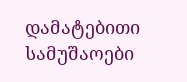დამატებითი სამუშაოები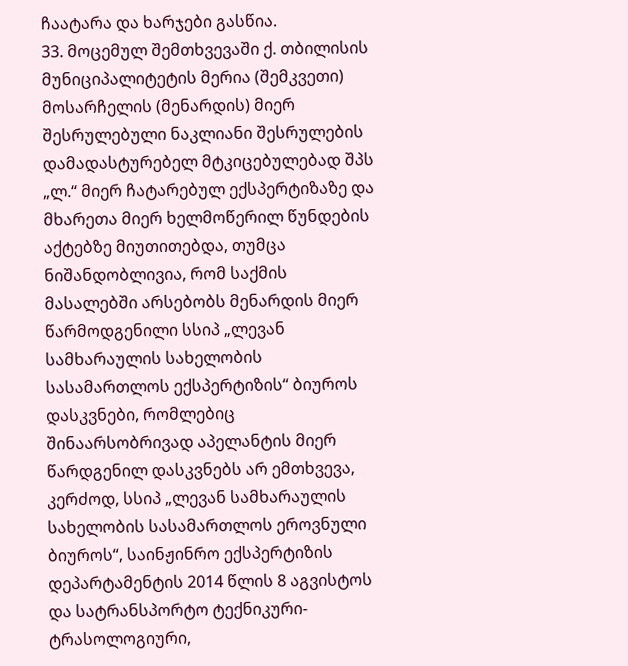ჩაატარა და ხარჯები გასწია.
33. მოცემულ შემთხვევაში ქ. თბილისის მუნიციპალიტეტის მერია (შემკვეთი) მოსარჩელის (მენარდის) მიერ შესრულებული ნაკლიანი შესრულების დამადასტურებელ მტკიცებულებად შპს „ლ.“ მიერ ჩატარებულ ექსპერტიზაზე და მხარეთა მიერ ხელმოწერილ წუნდების აქტებზე მიუთითებდა, თუმცა ნიშანდობლივია, რომ საქმის მასალებში არსებობს მენარდის მიერ წარმოდგენილი სსიპ „ლევან სამხარაულის სახელობის სასამართლოს ექსპერტიზის“ ბიუროს დასკვნები, რომლებიც შინაარსობრივად აპელანტის მიერ წარდგენილ დასკვნებს არ ემთხვევა, კერძოდ, სსიპ „ლევან სამხარაულის სახელობის სასამართლოს ეროვნული ბიუროს“, საინჟინრო ექსპერტიზის დეპარტამენტის 2014 წლის 8 აგვისტოს და სატრანსპორტო ტექნიკური-ტრასოლოგიური,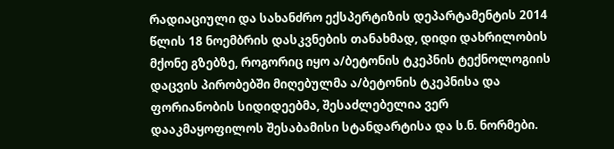რადიაციული და სახანძრო ექსპერტიზის დეპარტამენტის 2014 წლის 18 ნოემბრის დასკვნების თანახმად, დიდი დახრილობის მქონე გზებზე, როგორიც იყო ა/ბეტონის ტკეპნის ტექნოლოგიის დაცვის პირობებში მიღებულმა ა/ბეტონის ტკეპნისა და ფორიანობის სიდიდეებმა, შესაძლებელია ვერ დააკმაყოფილოს შესაბამისი სტანდარტისა და ს.ნ. ნორმები.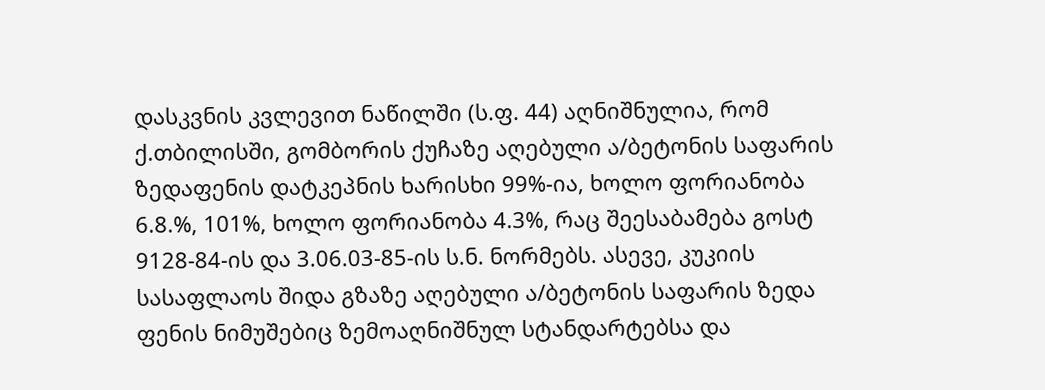დასკვნის კვლევით ნაწილში (ს.ფ. 44) აღნიშნულია, რომ ქ.თბილისში, გომბორის ქუჩაზე აღებული ა/ბეტონის საფარის ზედაფენის დატკეპნის ხარისხი 99%-ია, ხოლო ფორიანობა 6.8.%, 101%, ხოლო ფორიანობა 4.3%, რაც შეესაბამება გოსტ 9128-84-ის და 3.06.03-85-ის ს.ნ. ნორმებს. ასევე, კუკიის სასაფლაოს შიდა გზაზე აღებული ა/ბეტონის საფარის ზედა ფენის ნიმუშებიც ზემოაღნიშნულ სტანდარტებსა და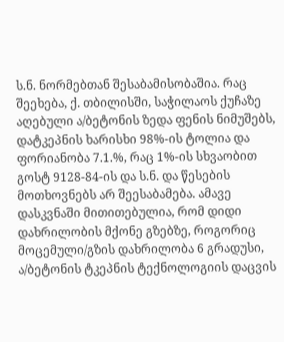ს.ნ. ნორმებთან შესაბამისობაშია. რაც შეეხება, ქ. თბილისში, საჭილაოს ქუჩაზე აღებული ა/ბეტონის ზედა ფენის ნიმუშებს, დატკეპნის ხარისხი 98%-ის ტოლია და ფორიანობა 7.1.%, რაც 1%-ის სხვაობით გოსტ 9128-84-ის და ს.ნ. და წესების მოთხოვნებს არ შეესაბამება. ამავე დასკვნაში მითითებულია, რომ დიდი დახრილობის მქონე გზებზე, როგორიც მოცემული/გზის დახრილობა 6 გრადუსი, ა/ბეტონის ტკეპნის ტექნოლოგიის დაცვის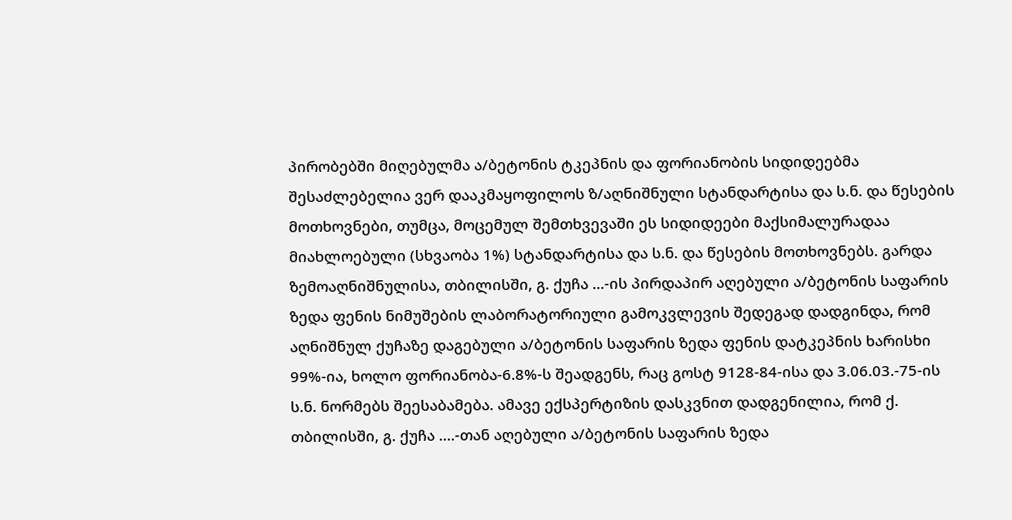პირობებში მიღებულმა ა/ბეტონის ტკეპნის და ფორიანობის სიდიდეებმა შესაძლებელია ვერ დააკმაყოფილოს ზ/აღნიშნული სტანდარტისა და ს.ნ. და წესების მოთხოვნები, თუმცა, მოცემულ შემთხვევაში ეს სიდიდეები მაქსიმალურადაა მიახლოებული (სხვაობა 1%) სტანდარტისა და ს.ნ. და წესების მოთხოვნებს. გარდა ზემოაღნიშნულისა, თბილისში, გ. ქუჩა ...-ის პირდაპირ აღებული ა/ბეტონის საფარის ზედა ფენის ნიმუშების ლაბორატორიული გამოკვლევის შედეგად დადგინდა, რომ აღნიშნულ ქუჩაზე დაგებული ა/ბეტონის საფარის ზედა ფენის დატკეპნის ხარისხი 99%-ია, ხოლო ფორიანობა-6.8%-ს შეადგენს, რაც გოსტ 9128-84-ისა და 3.06.03.-75-ის ს.ნ. ნორმებს შეესაბამება. ამავე ექსპერტიზის დასკვნით დადგენილია, რომ ქ. თბილისში, გ. ქუჩა ....-თან აღებული ა/ბეტონის საფარის ზედა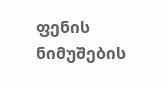ფენის ნიმუშების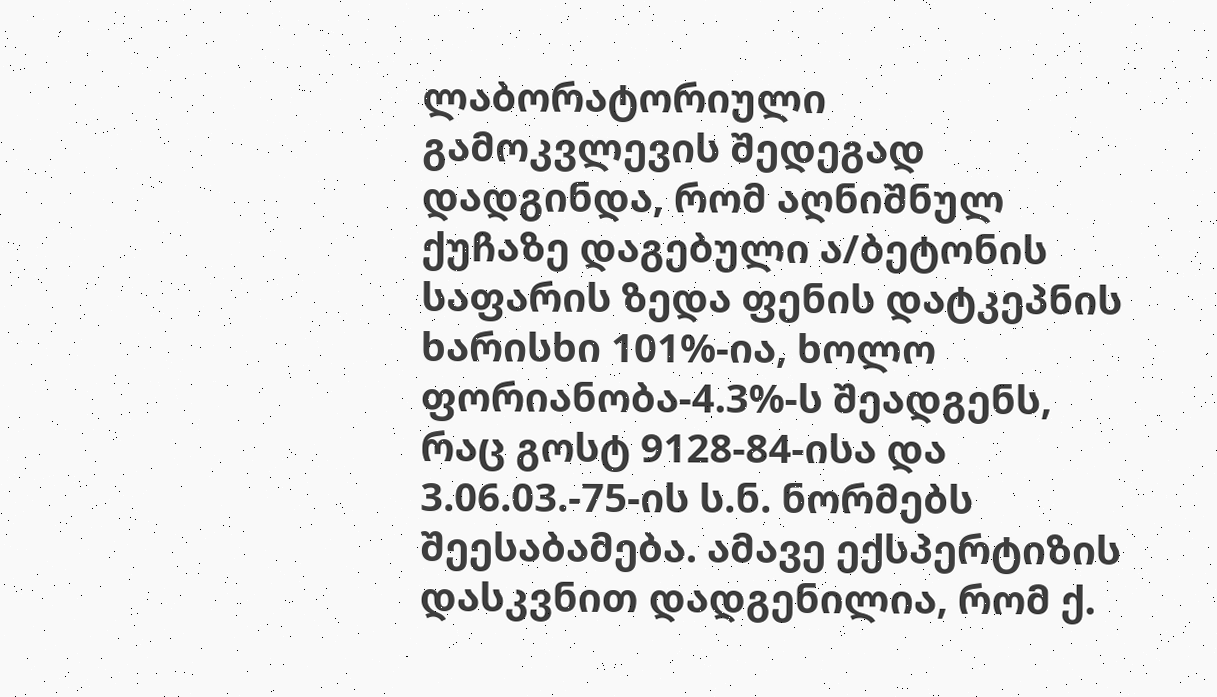ლაბორატორიული გამოკვლევის შედეგად დადგინდა, რომ აღნიშნულ ქუჩაზე დაგებული ა/ბეტონის საფარის ზედა ფენის დატკეპნის ხარისხი 101%-ია, ხოლო ფორიანობა-4.3%-ს შეადგენს, რაც გოსტ 9128-84-ისა და 3.06.03.-75-ის ს.ნ. ნორმებს შეესაბამება. ამავე ექსპერტიზის დასკვნით დადგენილია, რომ ქ.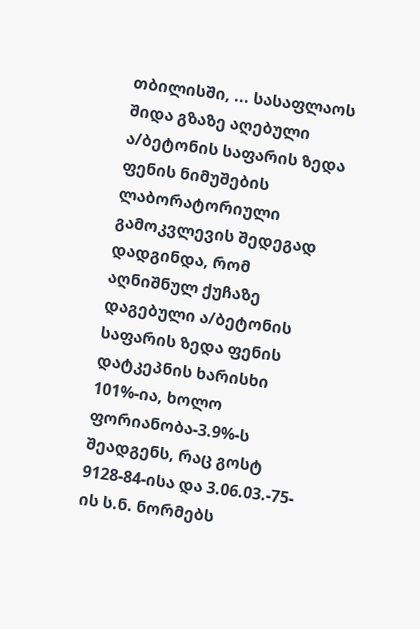თბილისში, ... სასაფლაოს შიდა გზაზე აღებული ა/ბეტონის საფარის ზედა ფენის ნიმუშების ლაბორატორიული გამოკვლევის შედეგად დადგინდა, რომ აღნიშნულ ქუჩაზე დაგებული ა/ბეტონის საფარის ზედა ფენის დატკეპნის ხარისხი 101%-ია, ხოლო ფორიანობა-3.9%-ს შეადგენს, რაც გოსტ 9128-84-ისა და 3.06.03.-75-ის ს.ნ. ნორმებს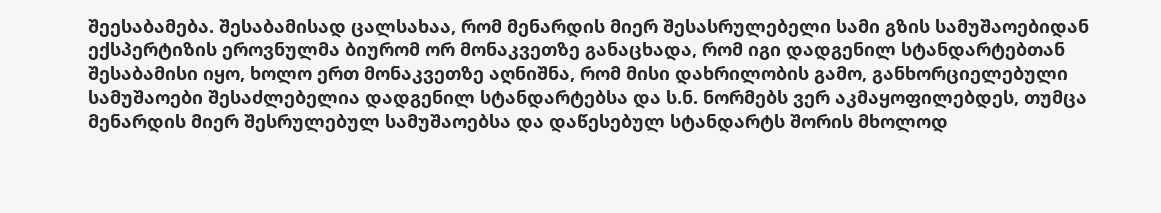შეესაბამება. შესაბამისად ცალსახაა, რომ მენარდის მიერ შესასრულებელი სამი გზის სამუშაოებიდან ექსპერტიზის ეროვნულმა ბიურომ ორ მონაკვეთზე განაცხადა, რომ იგი დადგენილ სტანდარტებთან შესაბამისი იყო, ხოლო ერთ მონაკვეთზე აღნიშნა, რომ მისი დახრილობის გამო, განხორციელებული სამუშაოები შესაძლებელია დადგენილ სტანდარტებსა და ს.ნ. ნორმებს ვერ აკმაყოფილებდეს, თუმცა მენარდის მიერ შესრულებულ სამუშაოებსა და დაწესებულ სტანდარტს შორის მხოლოდ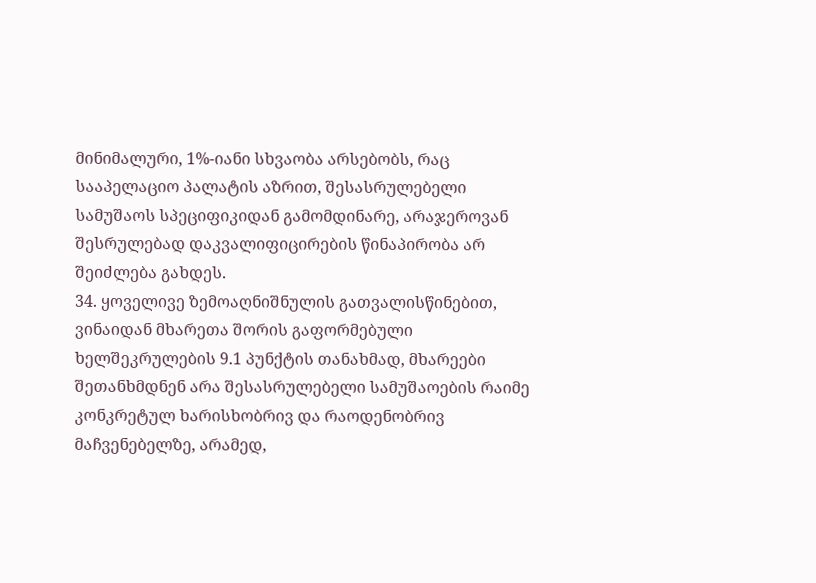მინიმალური, 1%-იანი სხვაობა არსებობს, რაც სააპელაციო პალატის აზრით, შესასრულებელი სამუშაოს სპეციფიკიდან გამომდინარე, არაჯეროვან შესრულებად დაკვალიფიცირების წინაპირობა არ შეიძლება გახდეს.
34. ყოველივე ზემოაღნიშნულის გათვალისწინებით, ვინაიდან მხარეთა შორის გაფორმებული ხელშეკრულების 9.1 პუნქტის თანახმად, მხარეები შეთანხმდნენ არა შესასრულებელი სამუშაოების რაიმე კონკრეტულ ხარისხობრივ და რაოდენობრივ მაჩვენებელზე, არამედ,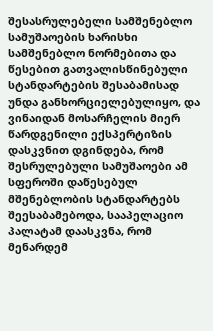შესასრულებელი სამშენებლო სამუშაოების ხარისხი სამშენებლო ნორმებითა და წესებით გათვალისწინებული სტანდარტების შესაბამისად უნდა განხორციელებულიყო, და ვინაიდან მოსარჩელის მიერ წარდგენილი ექსპერტიზის დასკვნით დგინდება, რომ შესრულებული სამუშაოები ამ სფეროში დაწესებულ მშენებლობის სტანდარტებს შეესაბამებოდა, სააპელაციო პალატამ დაასკვნა, რომ მენარდემ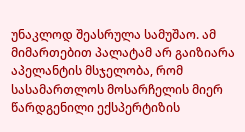უნაკლოდ შეასრულა სამუშაო. ამ მიმართებით პალატამ არ გაიზიარა აპელანტის მსჯელობა, რომ სასამართლოს მოსარჩელის მიერ წარდგენილი ექსპერტიზის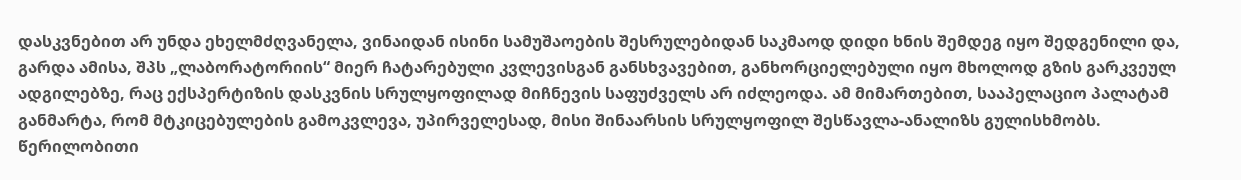დასკვნებით არ უნდა ეხელმძღვანელა, ვინაიდან ისინი სამუშაოების შესრულებიდან საკმაოდ დიდი ხნის შემდეგ იყო შედგენილი და, გარდა ამისა, შპს „ლაბორატორიის“ მიერ ჩატარებული კვლევისგან განსხვავებით, განხორციელებული იყო მხოლოდ გზის გარკვეულ ადგილებზე, რაც ექსპერტიზის დასკვნის სრულყოფილად მიჩნევის საფუძველს არ იძლეოდა. ამ მიმართებით, სააპელაციო პალატამ განმარტა, რომ მტკიცებულების გამოკვლევა, უპირველესად, მისი შინაარსის სრულყოფილ შესწავლა-ანალიზს გულისხმობს. წერილობითი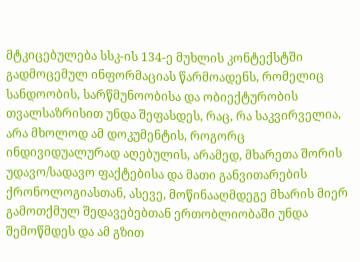მტკიცებულება სსკ-ის 134-ე მუხლის კონტექსტში გადმოცემულ ინფორმაციას წარმოადენს, რომელიც სანდოობის, სარწმუნოობისა და ობიექტურობის თვალსაზრისით უნდა შეფასდეს, რაც, რა საკვირველია, არა მხოლოდ ამ დოკუმენტის, როგორც ინდივიდუალურად აღებულის, არამედ, მხარეთა შორის უდავო/სადავო ფაქტებისა და მათი განვითარების ქრონოლოგიასთან, ასევე, მოწინააღმდეგე მხარის მიერ გამოთქმულ შედავებებთან ერთობლიობაში უნდა შემოწმდეს და ამ გზით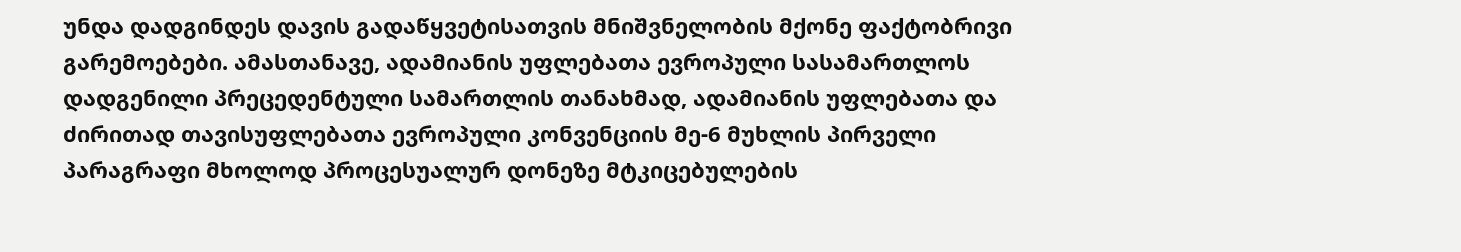უნდა დადგინდეს დავის გადაწყვეტისათვის მნიშვნელობის მქონე ფაქტობრივი გარემოებები. ამასთანავე, ადამიანის უფლებათა ევროპული სასამართლოს დადგენილი პრეცედენტული სამართლის თანახმად, ადამიანის უფლებათა და ძირითად თავისუფლებათა ევროპული კონვენციის მე-6 მუხლის პირველი პარაგრაფი მხოლოდ პროცესუალურ დონეზე მტკიცებულების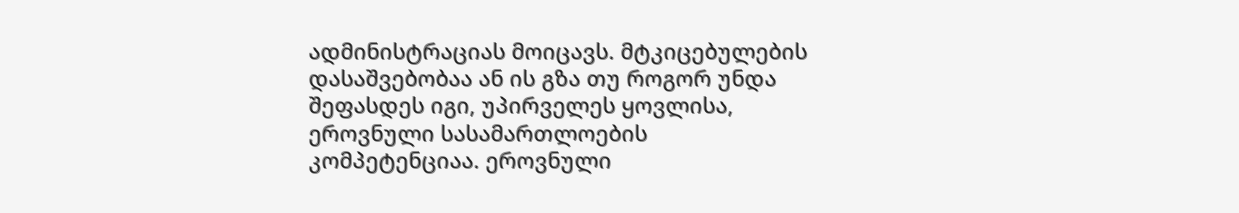ადმინისტრაციას მოიცავს. მტკიცებულების დასაშვებობაა ან ის გზა თუ როგორ უნდა შეფასდეს იგი, უპირველეს ყოვლისა, ეროვნული სასამართლოების კომპეტენციაა. ეროვნული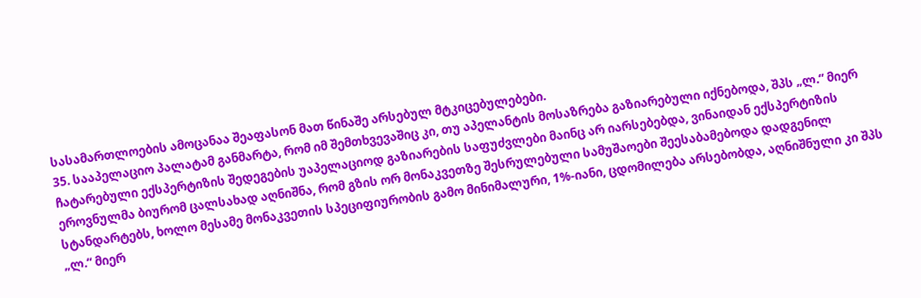სასამართლოების ამოცანაა შეაფასონ მათ წინაშე არსებულ მტკიცებულებები.
35. სააპელაციო პალატამ განმარტა, რომ იმ შემთხვევაშიც კი, თუ აპელანტის მოსაზრება გაზიარებული იქნებოდა, შპს „ლ.“ მიერ ჩატარებული ექსპერტიზის შედეგების უაპელაციოდ გაზიარების საფუძვლები მაინც არ იარსებებდა, ვინაიდან ექსპერტიზის ეროვნულმა ბიურომ ცალსახად აღნიშნა, რომ გზის ორ მონაკვეთზე შესრულებული სამუშაოები შეესაბამებოდა დადგენილ სტანდარტებს, ხოლო მესამე მონაკვეთის სპეციფიურობის გამო მინიმალური, 1%-იანი, ცდომილება არსებობდა, აღნიშნული კი შპს „ლ.“ მიერ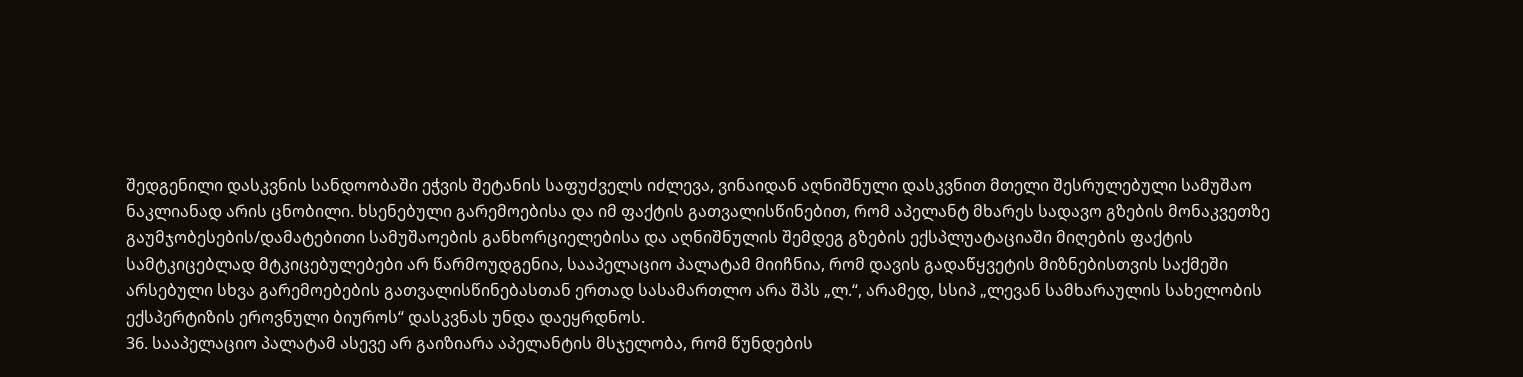შედგენილი დასკვნის სანდოობაში ეჭვის შეტანის საფუძველს იძლევა, ვინაიდან აღნიშნული დასკვნით მთელი შესრულებული სამუშაო ნაკლიანად არის ცნობილი. ხსენებული გარემოებისა და იმ ფაქტის გათვალისწინებით, რომ აპელანტ მხარეს სადავო გზების მონაკვეთზე გაუმჯობესების/დამატებითი სამუშაოების განხორციელებისა და აღნიშნულის შემდეგ გზების ექსპლუატაციაში მიღების ფაქტის სამტკიცებლად მტკიცებულებები არ წარმოუდგენია, სააპელაციო პალატამ მიიჩნია, რომ დავის გადაწყვეტის მიზნებისთვის საქმეში არსებული სხვა გარემოებების გათვალისწინებასთან ერთად სასამართლო არა შპს „ლ.“, არამედ, სსიპ „ლევან სამხარაულის სახელობის ექსპერტიზის ეროვნული ბიუროს“ დასკვნას უნდა დაეყრდნოს.
36. სააპელაციო პალატამ ასევე არ გაიზიარა აპელანტის მსჯელობა, რომ წუნდების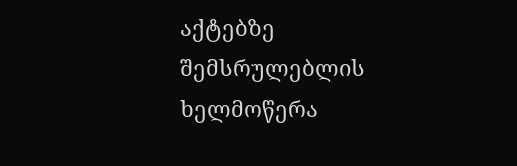აქტებზე შემსრულებლის ხელმოწერა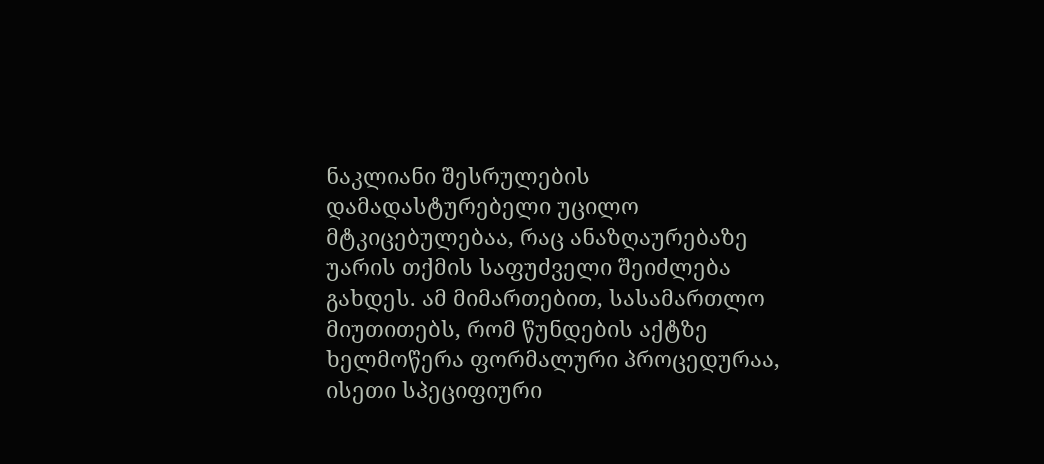ნაკლიანი შესრულების დამადასტურებელი უცილო მტკიცებულებაა, რაც ანაზღაურებაზე უარის თქმის საფუძველი შეიძლება გახდეს. ამ მიმართებით, სასამართლო მიუთითებს, რომ წუნდების აქტზე ხელმოწერა ფორმალური პროცედურაა, ისეთი სპეციფიური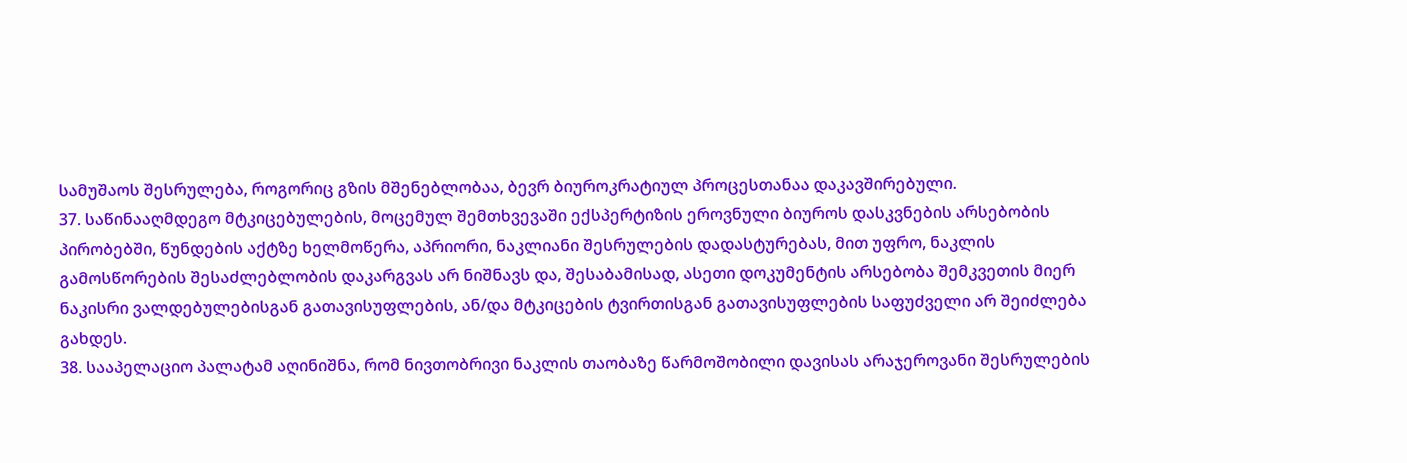სამუშაოს შესრულება, როგორიც გზის მშენებლობაა, ბევრ ბიუროკრატიულ პროცესთანაა დაკავშირებული.
37. საწინააღმდეგო მტკიცებულების, მოცემულ შემთხვევაში ექსპერტიზის ეროვნული ბიუროს დასკვნების არსებობის პირობებში, წუნდების აქტზე ხელმოწერა, აპრიორი, ნაკლიანი შესრულების დადასტურებას, მით უფრო, ნაკლის გამოსწორების შესაძლებლობის დაკარგვას არ ნიშნავს და, შესაბამისად, ასეთი დოკუმენტის არსებობა შემკვეთის მიერ ნაკისრი ვალდებულებისგან გათავისუფლების, ან/და მტკიცების ტვირთისგან გათავისუფლების საფუძველი არ შეიძლება გახდეს.
38. სააპელაციო პალატამ აღინიშნა, რომ ნივთობრივი ნაკლის თაობაზე წარმოშობილი დავისას არაჯეროვანი შესრულების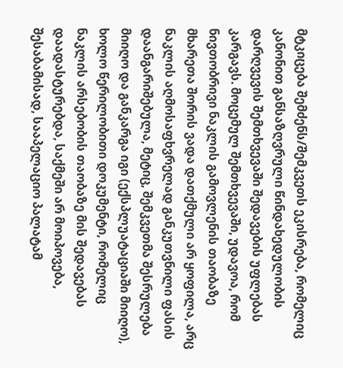მტკიცება შემძენს/შემკვეთს ეკისრება, რომელიც კანონით განსაზღვრული წინდახედულობის დარღვევის შემთხვევაში შედავების უფლებას კარგავს. მოცემულ შემთხვევაში, უდავოა, რომ ნივთობრივი ნაკლის გამოვლენის თაობაზე მხარეთა შორის ვადა დათქმული არ ყოფილა, არც ნაკლის აღმოსაფხვრელად განკუთვნილი ფასის დაანგარიშებულა, მეტიც, შემკვეთმა შესრულება მიიღო და განკარგა იგი (ექსპლუატაციაში მიიღო), ხოლო წერილობითი დოკუმენტი, რომელიც ნაკლის არსებობის თაობაზე მის შედავებას დაადასტურებდა, საქმეში არ მოიპოვება, შესაბამისად, სააპელაციო პალატამ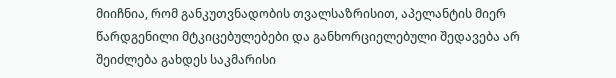მიიჩნია, რომ განკუთვნადობის თვალსაზრისით, აპელანტის მიერ წარდგენილი მტკიცებულებები და განხორციელებული შედავება არ შეიძლება გახდეს საკმარისი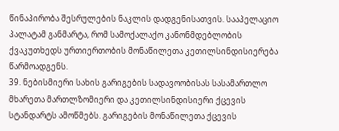წინაპირობა შესრულების ნაკლის დადგენისათვის. სააპელაციო პალატამ განმარტა, რომ სამოქალაქო კანონმდებლობის ქვაკუთხედს ურთიერთობის მონაწილეთა კეთილსინდისიერება წარმოადგენს.
39. ნებისმიერი სახის გარიგების სადავოობისას სასამართლო მხარეთა მართლზომიერი და კეთილსინდისიერი ქცევის სტანდარტს ამოწმებს. გარიგების მონაწილეთა ქცევის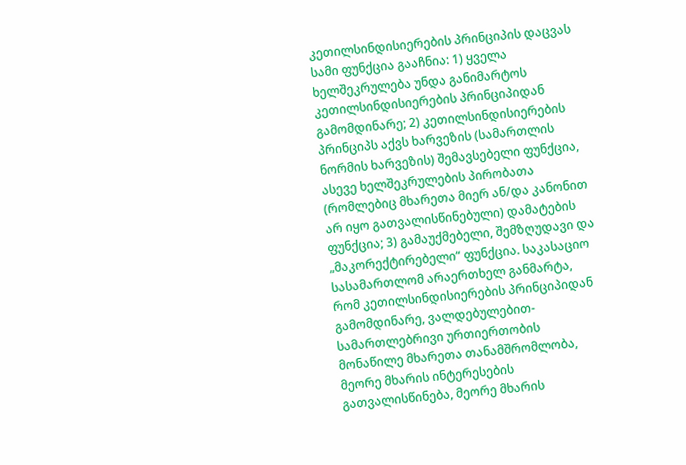კეთილსინდისიერების პრინციპის დაცვას სამი ფუნქცია გააჩნია: 1) ყველა ხელშეკრულება უნდა განიმარტოს კეთილსინდისიერების პრინციპიდან გამომდინარე; 2) კეთილსინდისიერების პრინციპს აქვს ხარვეზის (სამართლის ნორმის ხარვეზის) შემავსებელი ფუნქცია, ასევე ხელშეკრულების პირობათა (რომლებიც მხარეთა მიერ ან/და კანონით არ იყო გათვალისწინებული) დამატების ფუნქცია; 3) გამაუქმებელი, შემზღუდავი და „მაკორექტირებელი“ ფუნქცია. საკასაციო სასამართლომ არაერთხელ განმარტა, რომ კეთილსინდისიერების პრინციპიდან გამომდინარე, ვალდებულებით-სამართლებრივი ურთიერთობის მონაწილე მხარეთა თანამშრომლობა, მეორე მხარის ინტერესების გათვალისწინება, მეორე მხარის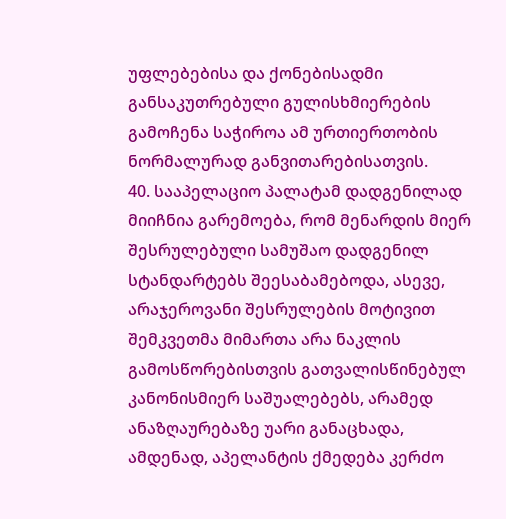უფლებებისა და ქონებისადმი განსაკუთრებული გულისხმიერების გამოჩენა საჭიროა ამ ურთიერთობის ნორმალურად განვითარებისათვის.
40. სააპელაციო პალატამ დადგენილად მიიჩნია გარემოება, რომ მენარდის მიერ შესრულებული სამუშაო დადგენილ სტანდარტებს შეესაბამებოდა, ასევე, არაჯეროვანი შესრულების მოტივით შემკვეთმა მიმართა არა ნაკლის გამოსწორებისთვის გათვალისწინებულ კანონისმიერ საშუალებებს, არამედ ანაზღაურებაზე უარი განაცხადა, ამდენად, აპელანტის ქმედება კერძო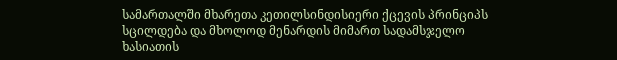სამართალში მხარეთა კეთილსინდისიერი ქცევის პრინციპს სცილდება და მხოლოდ მენარდის მიმართ სადამსჯელო ხასიათის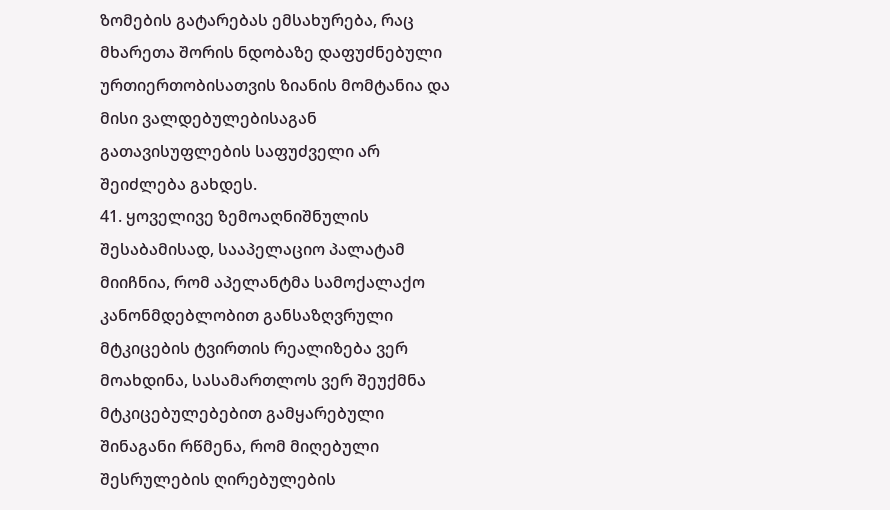ზომების გატარებას ემსახურება, რაც მხარეთა შორის ნდობაზე დაფუძნებული ურთიერთობისათვის ზიანის მომტანია და მისი ვალდებულებისაგან გათავისუფლების საფუძველი არ შეიძლება გახდეს.
41. ყოველივე ზემოაღნიშნულის შესაბამისად, სააპელაციო პალატამ მიიჩნია, რომ აპელანტმა სამოქალაქო კანონმდებლობით განსაზღვრული მტკიცების ტვირთის რეალიზება ვერ მოახდინა, სასამართლოს ვერ შეუქმნა მტკიცებულებებით გამყარებული შინაგანი რწმენა, რომ მიღებული შესრულების ღირებულების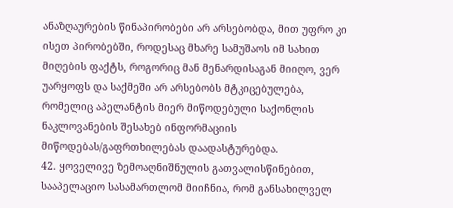ანაზღაურების წინაპირობები არ არსებობდა, მით უფრო კი ისეთ პირობებში, როდესაც მხარე სამუშაოს იმ სახით მიღების ფაქტს, როგორიც მან მენარდისაგან მიიღო, ვერ უარყოფს და საქმეში არ არსებობს მტკიცებულება, რომელიც აპელანტის მიერ მიწოდებული საქონლის ნაკლოვანების შესახებ ინფორმაციის მიწოდებას/გაფრთხილებას დაადასტურებდა.
42. ყოველივე ზემოაღნიშნულის გათვალისწინებით, სააპელაციო სასამართლომ მიიჩნია, რომ განსახილველ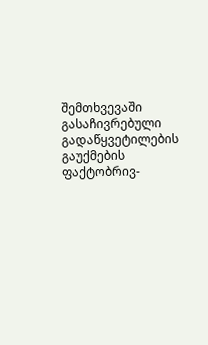შემთხვევაში გასაჩივრებული გადაწყვეტილების გაუქმების ფაქტობრივ-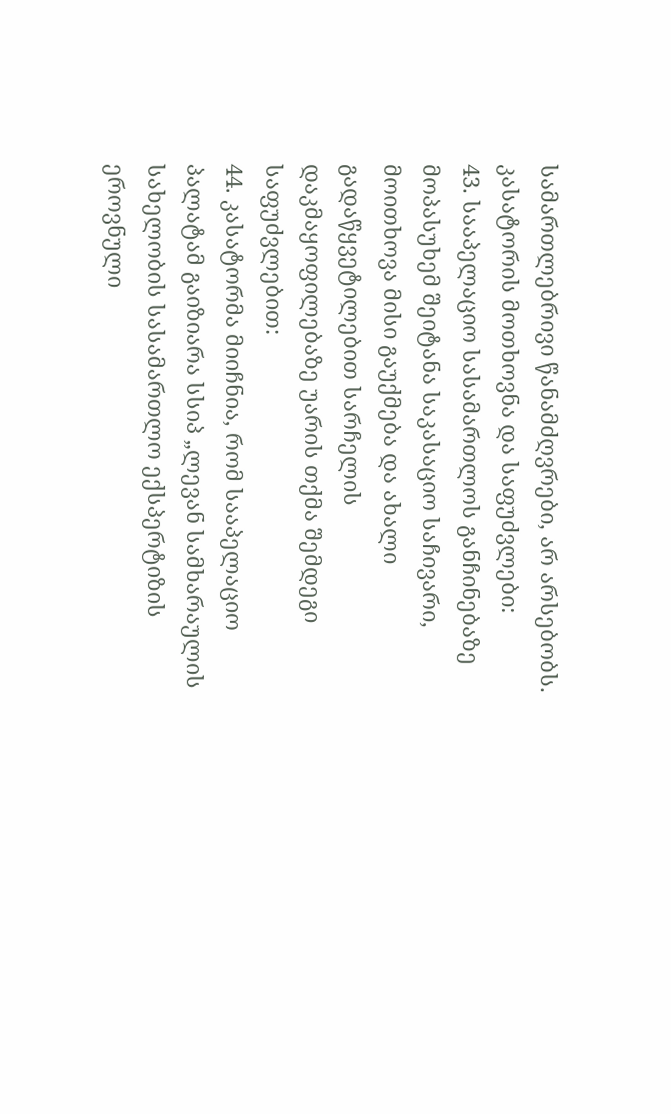სამართლებრივი წანამძღვრები, არ არსებობს.
კასატორის მოთხოვნა და საფუძვლები:
43. სააპელაციო სასამართლოს განჩინებაზე მოპასუხემ შეიტანა საკასაციო საჩივარი, მოითხოვა მისი გაუქმება და ახალი გადაწყვეტილებით სარჩელის დაკმაყოფილებაზე უარის თქმა შემდეგი საფუძვლებით:
44. კასატორმა მიიჩნია, რომ სააპელაციო პალატამ გაიზიარა სსიპ „ლევან სამხარაულის სახელობის სასამართლო ექსპერტიზის ეროვნული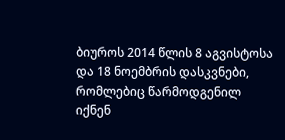ბიუროს 2014 წლის 8 აგვისტოსა და 18 ნოემბრის დასკვნები, რომლებიც წარმოდგენილ იქნენ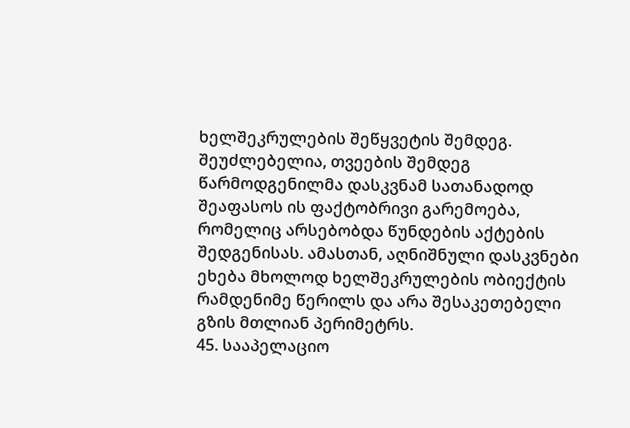ხელშეკრულების შეწყვეტის შემდეგ. შეუძლებელია, თვეების შემდეგ წარმოდგენილმა დასკვნამ სათანადოდ შეაფასოს ის ფაქტობრივი გარემოება, რომელიც არსებობდა წუნდების აქტების შედგენისას. ამასთან, აღნიშნული დასკვნები ეხება მხოლოდ ხელშეკრულების ობიექტის რამდენიმე წერილს და არა შესაკეთებელი გზის მთლიან პერიმეტრს.
45. სააპელაციო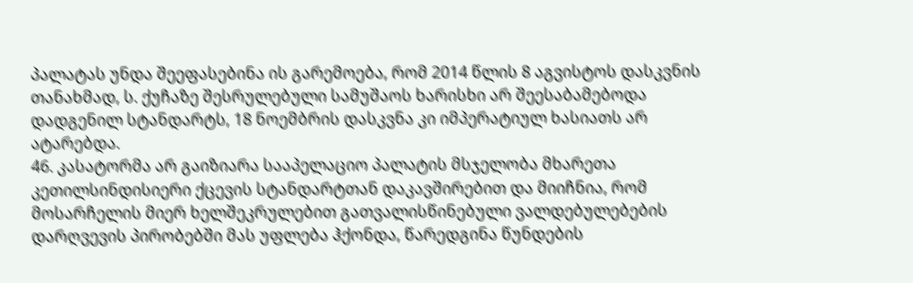პალატას უნდა შეეფასებინა ის გარემოება, რომ 2014 წლის 8 აგვისტოს დასკვნის თანახმად, ს. ქუჩაზე შესრულებული სამუშაოს ხარისხი არ შეესაბამებოდა დადგენილ სტანდარტს, 18 ნოემბრის დასკვნა კი იმპერატიულ ხასიათს არ ატარებდა.
46. კასატორმა არ გაიზიარა სააპელაციო პალატის მსჯელობა მხარეთა კეთილსინდისიერი ქცევის სტანდარტთან დაკავშირებით და მიიჩნია, რომ მოსარჩელის მიერ ხელშეკრულებით გათვალისწინებული ვალდებულებების დარღვევის პირობებში მას უფლება ჰქონდა, წარედგინა წუნდების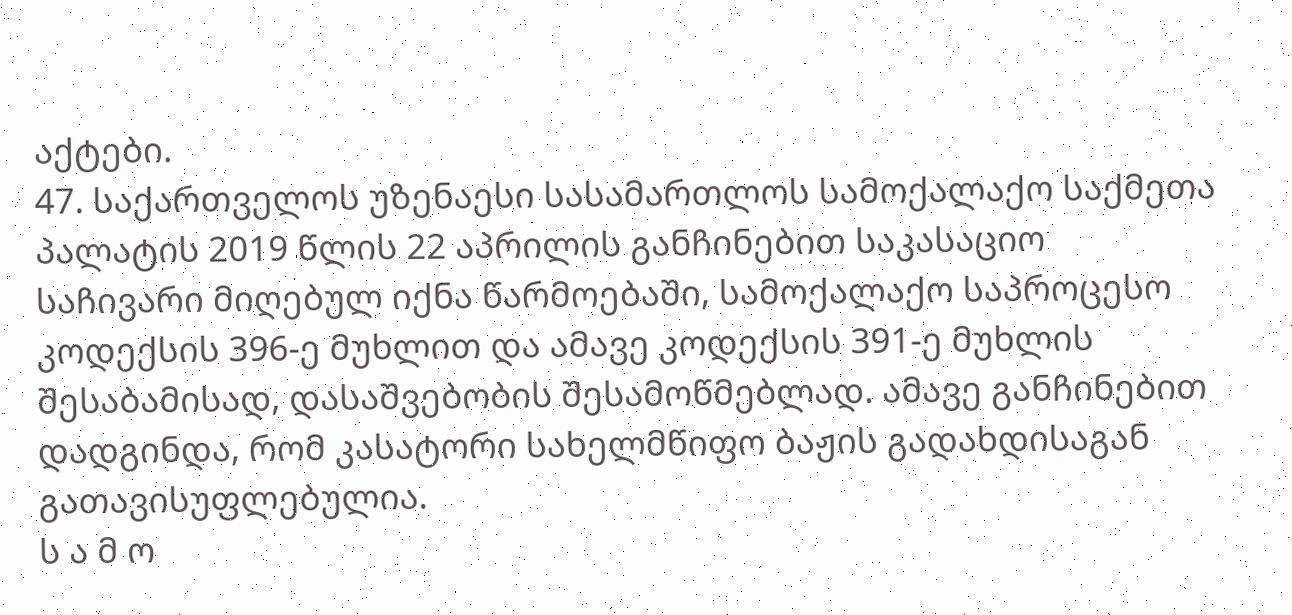აქტები.
47. საქართველოს უზენაესი სასამართლოს სამოქალაქო საქმეთა პალატის 2019 წლის 22 აპრილის განჩინებით საკასაციო საჩივარი მიღებულ იქნა წარმოებაში, სამოქალაქო საპროცესო კოდექსის 396-ე მუხლით და ამავე კოდექსის 391-ე მუხლის შესაბამისად, დასაშვებობის შესამოწმებლად. ამავე განჩინებით დადგინდა, რომ კასატორი სახელმწიფო ბაჟის გადახდისაგან გათავისუფლებულია.
ს ა მ ო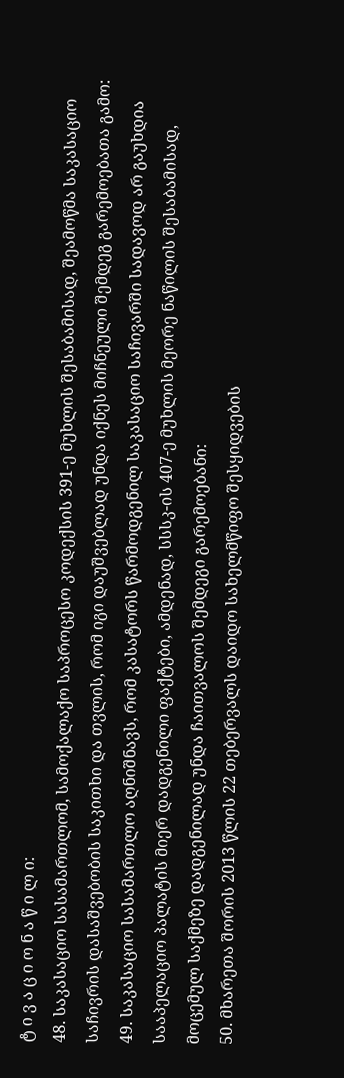ტ ი ვ ა ც ი ო ნ ა წ ი ლ ი:
48. საკასაციო სასამართლომ, სამოქალაქო საპროცესო კოდექსის 391-ე მუხლის შესაბამისად, შეამოწმა საკასაციო საჩივრის დასაშვებობის საკითხი და თვლის, რომ იგი დაუშვებლად უნდა იქნეს მიჩნეული შემდეგ გარემოებათა გამო:
49. საკასაციო სასამართლო აღნიშნავს, რომ კასატორს წარმოდგენილ საკასაციო საჩივარში სადავოდ არ გაუხდია სააპელაციო პალატის მიერ დადგენილი ფაქტები, ამდენად, სსსკ-ის 407-ე მუხლის მეორე ნაწილის შესაბამისად, მოცემულ საქმეზე დადგენილად უნდა ჩაითვალოს შემდეგი გარემოებანი:
50. მხარეთა შორის 2013 წლის 22 თებერვალს დაიდო სახელმწიფო შესყიდვების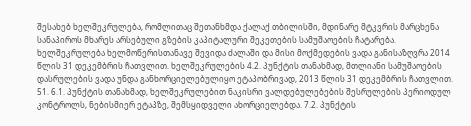შესახებ ხელშეკრულება, რომლითაც შეთანხმდა ქალაქ თბილისში, მდინარე მტკვრის მარცხენა სანაპიროს მხარეს არსებული გზების კაპიტალური შეკეთების სამუშაოების ჩატარება. ხელშეკრულება ხელმოწერისთანავე შევიდა ძალაში და მისი მოქმედების ვადა განისაზღვრა 2014 წლის 31 დეკემბრის ჩათვლით. ხელშეკრულების 4.2. პუნქტის თანახმად, მთლიანი სამუშაოების დასრულების ვადა უნდა განხორციელებულიყო ეტაპობრივად, 2013 წლის 31 დეკემბრის ჩათვლით.
51. 6.1. პუნქტის თანახმად, ხელშეკრულებით ნაკისრი ვალდებულებების შესრულების პერიოდულ კონტროლს, ნებისმიერ ეტაპზე, შემსყიდველი ახორციელებდა. 7.2. პუნქტის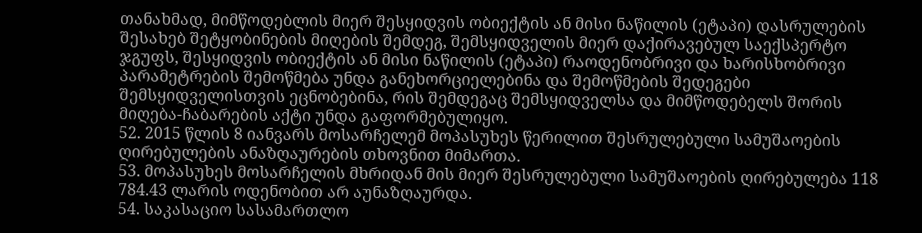თანახმად, მიმწოდებლის მიერ შესყიდვის ობიექტის ან მისი ნაწილის (ეტაპი) დასრულების შესახებ შეტყობინების მიღების შემდეგ, შემსყიდველის მიერ დაქირავებულ საექსპერტო ჯგუფს, შესყიდვის ობიექტის ან მისი ნაწილის (ეტაპი) რაოდენობრივი და ხარისხობრივი პარამეტრების შემოწმება უნდა განეხორციელებინა და შემოწმების შედეგები შემსყიდველისთვის ეცნობებინა, რის შემდეგაც შემსყიდველსა და მიმწოდებელს შორის მიღება-ჩაბარების აქტი უნდა გაფორმებულიყო.
52. 2015 წლის 8 იანვარს მოსარჩელემ მოპასუხეს წერილით შესრულებული სამუშაოების ღირებულების ანაზღაურების თხოვნით მიმართა.
53. მოპასუხეს მოსარჩელის მხრიდან მის მიერ შესრულებული სამუშაოების ღირებულება 118 784.43 ლარის ოდენობით არ აუნაზღაურდა.
54. საკასაციო სასამართლო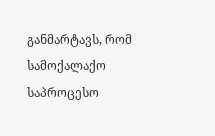განმარტავს, რომ სამოქალაქო საპროცესო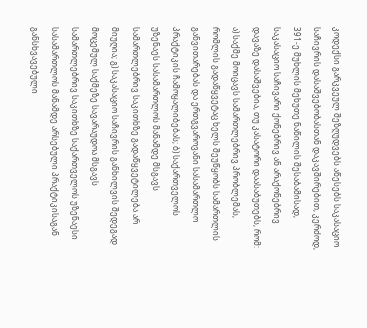კოდექსი გარკვეულ შეზღუდვებს აწესებს საკასაციო საჩივრის დასაშვებობასთან დაკავშირებით, კერძოდ, 391-ე მუხლის მეხუთე ნაწილის შესაბამისად, საკასაციო საჩივარი ქონებრივ ან არაქონებრივ დავაზე დასაშვებია, თუ კასატორი დაასაბუთებს, რომ: ა) საქმე მოიცავს სამართლებრივ პრობლემას, რომლის გადაწყვეტაც ხელს შეუწყობს სამართლის განვითარებას და ერთგვაროვანი სასამართლო პრაქტიკის ჩამოყალიბებას; ბ) საქართველოს უზენაეს სასამართლოს მანამდე მსგავს სამართლებრივ საკითხზე გადაწყვეტილება არ მიუღია; გ) საკასაციო საჩივრის განხილვის შედეგად მოცემულ საქმეზე სავარაუდოა მსგავს სამართლებრივ საკითხზე საქართველოს უზენაესი სასამართლოს მანამდე არსებული პრაქტიკისაგან განსხვავებული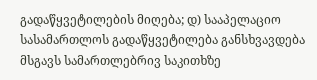გადაწყვეტილების მიღება; დ) სააპელაციო სასამართლოს გადაწყვეტილება განსხვავდება მსგავს სამართლებრივ საკითხზე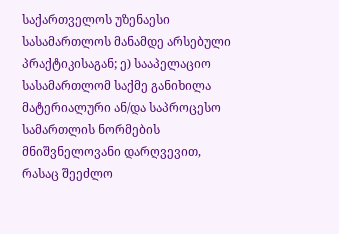საქართველოს უზენაესი სასამართლოს მანამდე არსებული პრაქტიკისაგან; ე) სააპელაციო სასამართლომ საქმე განიხილა მატერიალური ან/და საპროცესო სამართლის ნორმების მნიშვნელოვანი დარღვევით, რასაც შეეძლო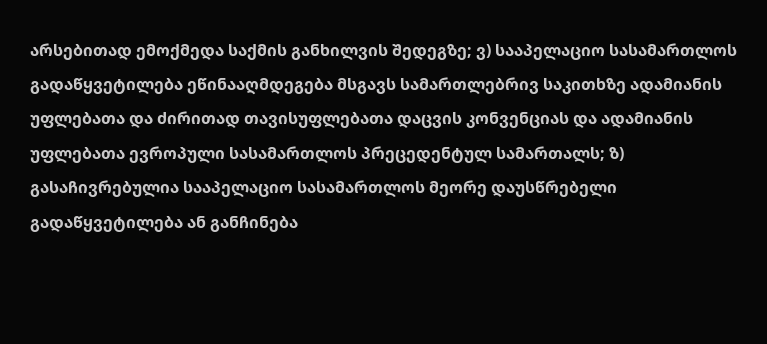არსებითად ემოქმედა საქმის განხილვის შედეგზე; ვ) სააპელაციო სასამართლოს გადაწყვეტილება ეწინააღმდეგება მსგავს სამართლებრივ საკითხზე ადამიანის უფლებათა და ძირითად თავისუფლებათა დაცვის კონვენციას და ადამიანის უფლებათა ევროპული სასამართლოს პრეცედენტულ სამართალს; ზ) გასაჩივრებულია სააპელაციო სასამართლოს მეორე დაუსწრებელი გადაწყვეტილება ან განჩინება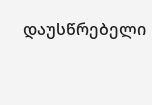დაუსწრებელი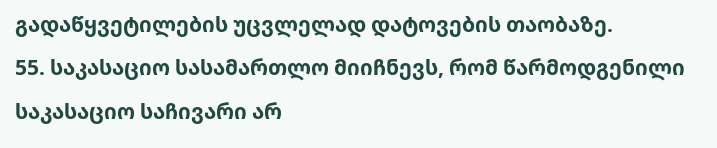გადაწყვეტილების უცვლელად დატოვების თაობაზე.
55. საკასაციო სასამართლო მიიჩნევს, რომ წარმოდგენილი საკასაციო საჩივარი არ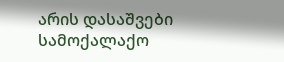არის დასაშვები სამოქალაქო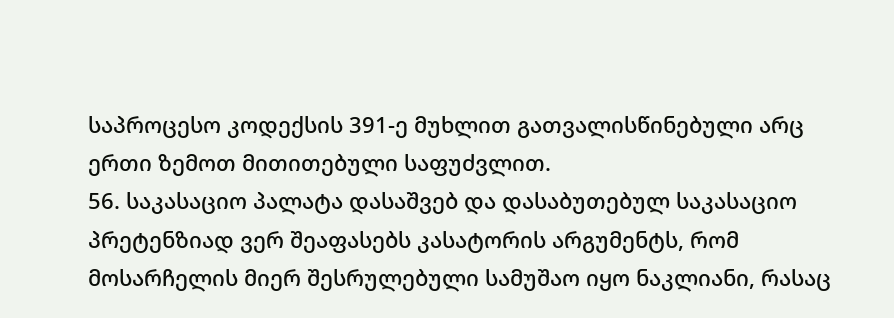საპროცესო კოდექსის 391-ე მუხლით გათვალისწინებული არც ერთი ზემოთ მითითებული საფუძვლით.
56. საკასაციო პალატა დასაშვებ და დასაბუთებულ საკასაციო პრეტენზიად ვერ შეაფასებს კასატორის არგუმენტს, რომ მოსარჩელის მიერ შესრულებული სამუშაო იყო ნაკლიანი, რასაც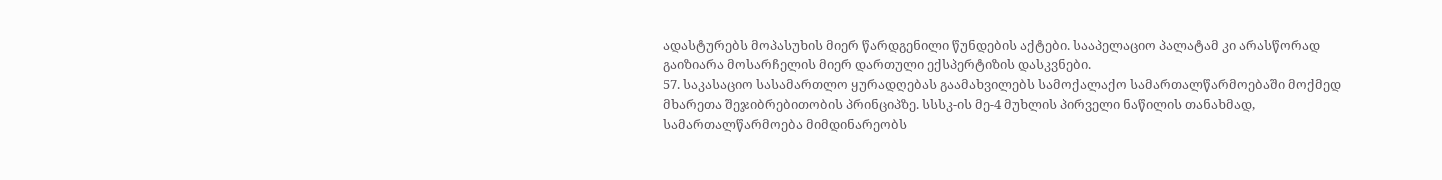ადასტურებს მოპასუხის მიერ წარდგენილი წუნდების აქტები. სააპელაციო პალატამ კი არასწორად გაიზიარა მოსარჩელის მიერ დართული ექსპერტიზის დასკვნები.
57. საკასაციო სასამართლო ყურადღებას გაამახვილებს სამოქალაქო სამართალწარმოებაში მოქმედ მხარეთა შეჯიბრებითობის პრინციპზე. სსსკ-ის მე-4 მუხლის პირველი ნაწილის თანახმად, სამართალწარმოება მიმდინარეობს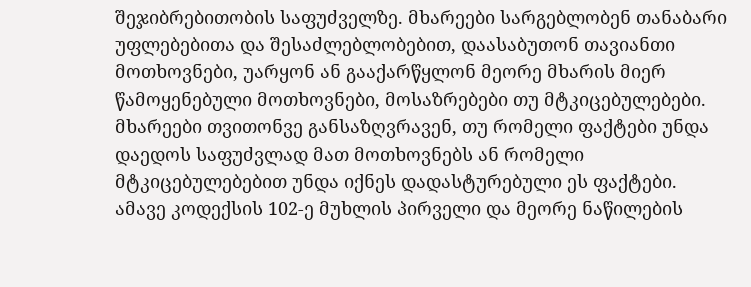შეჯიბრებითობის საფუძველზე. მხარეები სარგებლობენ თანაბარი უფლებებითა და შესაძლებლობებით, დაასაბუთონ თავიანთი მოთხოვნები, უარყონ ან გააქარწყლონ მეორე მხარის მიერ წამოყენებული მოთხოვნები, მოსაზრებები თუ მტკიცებულებები. მხარეები თვითონვე განსაზღვრავენ, თუ რომელი ფაქტები უნდა დაედოს საფუძვლად მათ მოთხოვნებს ან რომელი მტკიცებულებებით უნდა იქნეს დადასტურებული ეს ფაქტები. ამავე კოდექსის 102-ე მუხლის პირველი და მეორე ნაწილების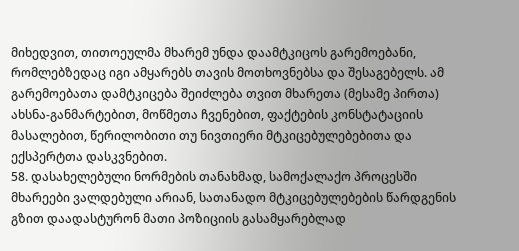მიხედვით, თითოეულმა მხარემ უნდა დაამტკიცოს გარემოებანი, რომლებზედაც იგი ამყარებს თავის მოთხოვნებსა და შესაგებელს. ამ გარემოებათა დამტკიცება შეიძლება თვით მხარეთა (მესამე პირთა) ახსნა-განმარტებით, მოწმეთა ჩვენებით, ფაქტების კონსტატაციის მასალებით, წერილობითი თუ ნივთიერი მტკიცებულებებითა და ექსპერტთა დასკვნებით.
58. დასახელებული ნორმების თანახმად, სამოქალაქო პროცესში მხარეები ვალდებული არიან, სათანადო მტკიცებულებების წარდგენის გზით დაადასტურონ მათი პოზიციის გასამყარებლად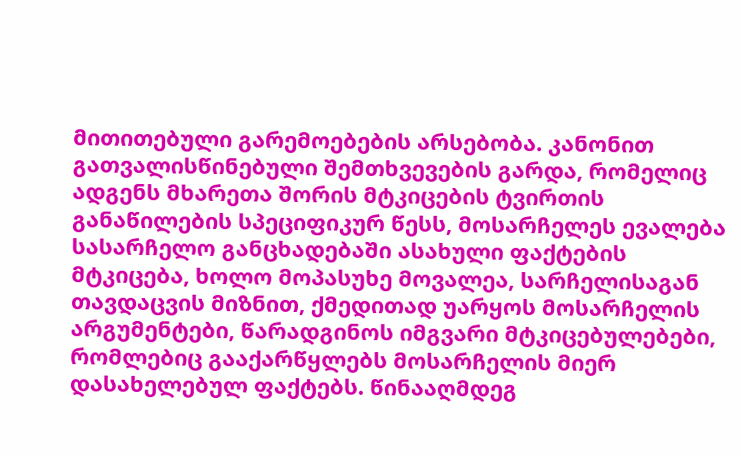მითითებული გარემოებების არსებობა. კანონით გათვალისწინებული შემთხვევების გარდა, რომელიც ადგენს მხარეთა შორის მტკიცების ტვირთის განაწილების სპეციფიკურ წესს, მოსარჩელეს ევალება სასარჩელო განცხადებაში ასახული ფაქტების მტკიცება, ხოლო მოპასუხე მოვალეა, სარჩელისაგან თავდაცვის მიზნით, ქმედითად უარყოს მოსარჩელის არგუმენტები, წარადგინოს იმგვარი მტკიცებულებები, რომლებიც გააქარწყლებს მოსარჩელის მიერ დასახელებულ ფაქტებს. წინააღმდეგ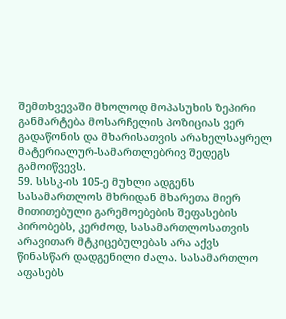შემთხვევაში მხოლოდ მოპასუხის ზეპირი განმარტება მოსარჩელის პოზიციას ვერ გადაწონის და მხარისათვის არახელსაყრელ მატერიალურ-სამართლებრივ შედეგს გამოიწვევს.
59. სსსკ-ის 105-ე მუხლი ადგენს სასამართლოს მხრიდან მხარეთა მიერ მითითებული გარემოებების შეფასების პირობებს, კერძოდ, სასამართლოსათვის არავითარ მტკიცებულებას არა აქვს წინასწარ დადგენილი ძალა. სასამართლო აფასებს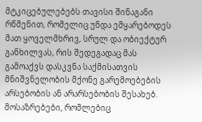მტკიცებულებებს თავისი შინაგანი რწმენით, რომელიც უნდა ემყარებოდეს მათ ყოველმხრივ, სრულ და ობიექტურ განხილვას, რის შედეგადაც მას გამოაქვს დასკვნა საქმისათვის მნიშვნელობის მქონე გარემოებების არსებობის ან არარსებობის შესახებ. მოსაზრებები, რომლებიც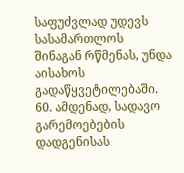საფუძვლად უდევს სასამართლოს შინაგან რწმენას, უნდა აისახოს გადაწყვეტილებაში.
60. ამდენად, სადავო გარემოებების დადგენისას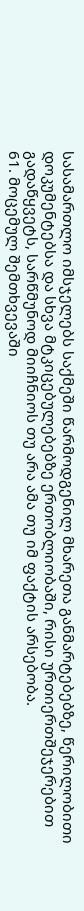სასამართლო იმსჯელებს საქმეში წარმოდგენილ მხარეთა განმარტებებზე, წერილობითი დოკუმენტებსა და სხვა მტკიცებულებებზე ერთობლიობაში, რისი ურთიერთშეჯერებით გადაწყვეტს, სარწმუნოდ მიიჩნიოს თუ არა ამა თუ იმ ფაქტის არსებობა.
61. მოცემულ შემთხვევაში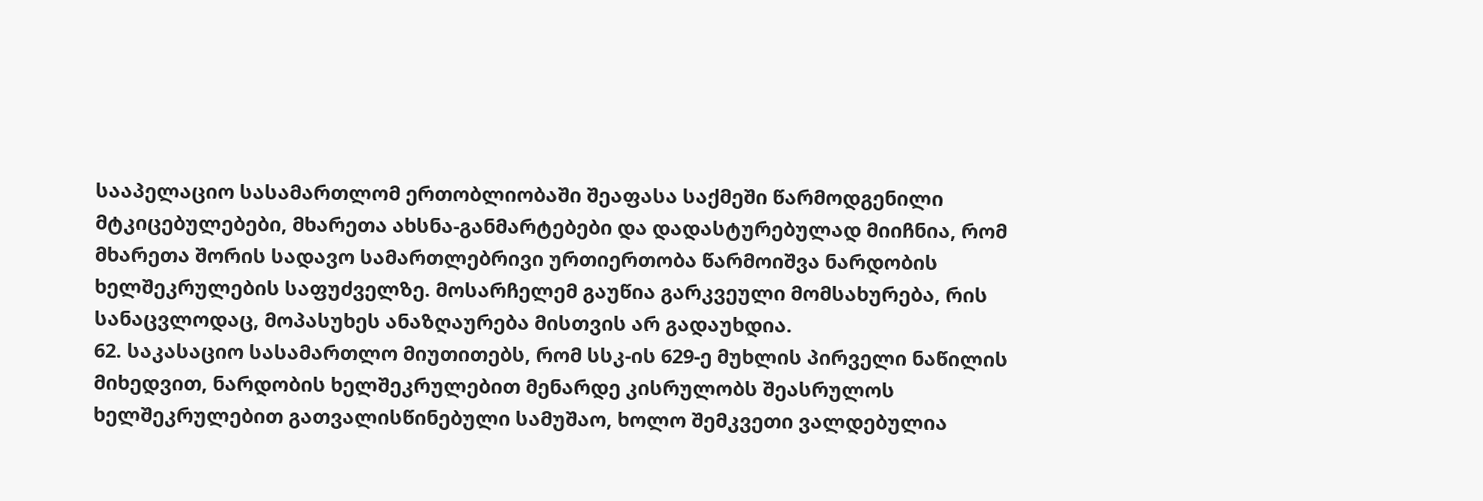სააპელაციო სასამართლომ ერთობლიობაში შეაფასა საქმეში წარმოდგენილი მტკიცებულებები, მხარეთა ახსნა-განმარტებები და დადასტურებულად მიიჩნია, რომ მხარეთა შორის სადავო სამართლებრივი ურთიერთობა წარმოიშვა ნარდობის ხელშეკრულების საფუძველზე. მოსარჩელემ გაუწია გარკვეული მომსახურება, რის სანაცვლოდაც, მოპასუხეს ანაზღაურება მისთვის არ გადაუხდია.
62. საკასაციო სასამართლო მიუთითებს, რომ სსკ-ის 629-ე მუხლის პირველი ნაწილის მიხედვით, ნარდობის ხელშეკრულებით მენარდე კისრულობს შეასრულოს ხელშეკრულებით გათვალისწინებული სამუშაო, ხოლო შემკვეთი ვალდებულია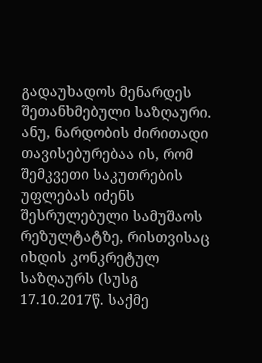გადაუხადოს მენარდეს შეთანხმებული საზღაური. ანუ, ნარდობის ძირითადი თავისებურებაა ის, რომ შემკვეთი საკუთრების უფლებას იძენს შესრულებული სამუშაოს რეზულტატზე, რისთვისაც იხდის კონკრეტულ საზღაურს (სუსგ 17.10.2017წ. საქმე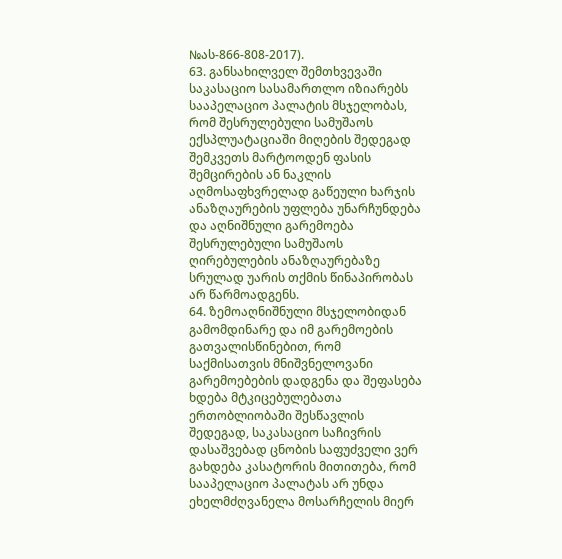№ას-866-808-2017).
63. განსახილველ შემთხვევაში საკასაციო სასამართლო იზიარებს სააპელაციო პალატის მსჯელობას, რომ შესრულებული სამუშაოს ექსპლუატაციაში მიღების შედეგად შემკვეთს მარტოოდენ ფასის შემცირების ან ნაკლის აღმოსაფხვრელად გაწეული ხარჯის ანაზღაურების უფლება უნარჩუნდება და აღნიშნული გარემოება შესრულებული სამუშაოს ღირებულების ანაზღაურებაზე სრულად უარის თქმის წინაპირობას არ წარმოადგენს.
64. ზემოაღნიშნული მსჯელობიდან გამომდინარე და იმ გარემოების გათვალისწინებით, რომ საქმისათვის მნიშვნელოვანი გარემოებების დადგენა და შეფასება ხდება მტკიცებულებათა ერთობლიობაში შესწავლის შედეგად, საკასაციო საჩივრის დასაშვებად ცნობის საფუძველი ვერ გახდება კასატორის მითითება, რომ სააპელაციო პალატას არ უნდა ეხელმძღვანელა მოსარჩელის მიერ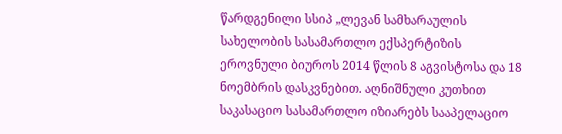წარდგენილი სსიპ „ლევან სამხარაულის სახელობის სასამართლო ექსპერტიზის ეროვნული ბიუროს 2014 წლის 8 აგვისტოსა და 18 ნოემბრის დასკვნებით. აღნიშნული კუთხით საკასაციო სასამართლო იზიარებს სააპელაციო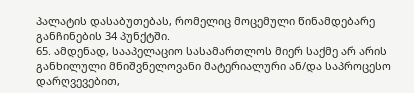პალატის დასაბუთებას, რომელიც მოცემული წინამდებარე განჩინების 34 პუნქტში.
65. ამდენად, სააპელაციო სასამართლოს მიერ საქმე არ არის განხილული მნიშვნელოვანი მატერიალური ან/და საპროცესო დარღვევებით,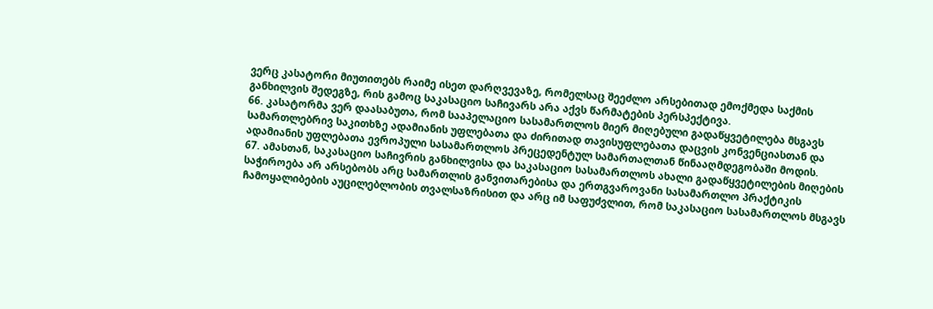ვერც კასატორი მიუთითებს რაიმე ისეთ დარღვევაზე, რომელსაც შეეძლო არსებითად ემოქმედა საქმის განხილვის შედეგზე, რის გამოც საკასაციო საჩივარს არა აქვს წარმატების პერსპექტივა.
66. კასატორმა ვერ დაასაბუთა, რომ სააპელაციო სასამართლოს მიერ მიღებული გადაწყვეტილება მსგავს სამართლებრივ საკითხზე ადამიანის უფლებათა და ძირითად თავისუფლებათა დაცვის კონვენციასთან და ადამიანის უფლებათა ევროპული სასამართლოს პრეცედენტულ სამართალთან წინააღმდეგობაში მოდის.
67. ამასთან, საკასაციო საჩივრის განხილვისა და საკასაციო სასამართლოს ახალი გადაწყვეტილების მიღების საჭიროება არ არსებობს არც სამართლის განვითარებისა და ერთგვაროვანი სასამართლო პრაქტიკის ჩამოყალიბების აუცილებლობის თვალსაზრისით და არც იმ საფუძვლით, რომ საკასაციო სასამართლოს მსგავს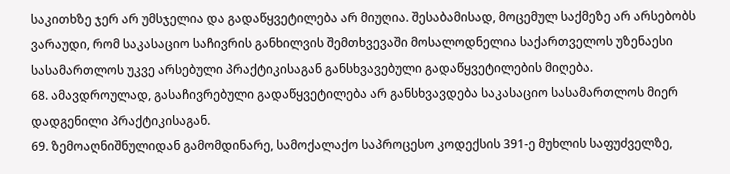საკითხზე ჯერ არ უმსჯელია და გადაწყვეტილება არ მიუღია. შესაბამისად, მოცემულ საქმეზე არ არსებობს ვარაუდი, რომ საკასაციო საჩივრის განხილვის შემთხვევაში მოსალოდნელია საქართველოს უზენაესი სასამართლოს უკვე არსებული პრაქტიკისაგან განსხვავებული გადაწყვეტილების მიღება.
68. ამავდროულად, გასაჩივრებული გადაწყვეტილება არ განსხვავდება საკასაციო სასამართლოს მიერ დადგენილი პრაქტიკისაგან.
69. ზემოაღნიშნულიდან გამომდინარე, სამოქალაქო საპროცესო კოდექსის 391-ე მუხლის საფუძველზე,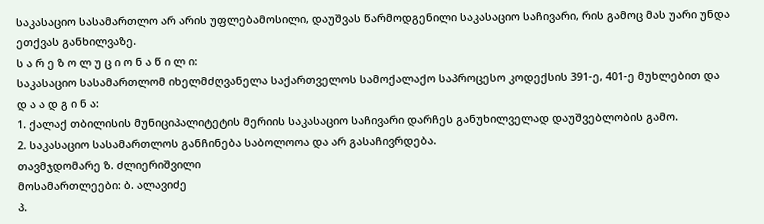საკასაციო სასამართლო არ არის უფლებამოსილი, დაუშვას წარმოდგენილი საკასაციო საჩივარი, რის გამოც მას უარი უნდა ეთქვას განხილვაზე.
ს ა რ ე ზ ო ლ უ ც ი ო ნ ა წ ი ლ ი:
საკასაციო სასამართლომ იხელმძღვანელა საქართველოს სამოქალაქო საპროცესო კოდექსის 391-ე, 401-ე მუხლებით და
დ ა ა დ გ ი ნ ა:
1. ქალაქ თბილისის მუნიციპალიტეტის მერიის საკასაციო საჩივარი დარჩეს განუხილველად დაუშვებლობის გამო.
2. საკასაციო სასამართლოს განჩინება საბოლოოა და არ გასაჩივრდება.
თავმჯდომარე ზ. ძლიერიშვილი
მოსამართლეები: ბ. ალავიძე
პ.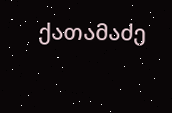ქათამაძე